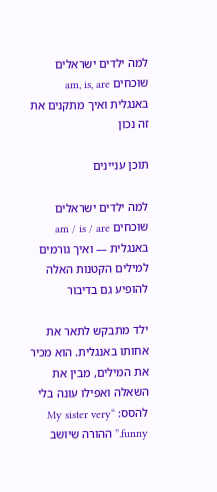למה ילדים ישראלים שוכחים am, is, are באנגלית ואיך מתקנים את זה נכון

תוכן עניינים

למה ילדים ישראלים שוכחים am / is / are באנגלית — ואיך גורמים למילים הקטנות האלה להופיע גם בדיבור

ילד מתבקש לתאר את אחותו באנגלית. הוא מכיר את המילים, מבין את השאלה ואפילו עונה בלי להסס: “My sister very funny.” ההורה שיושב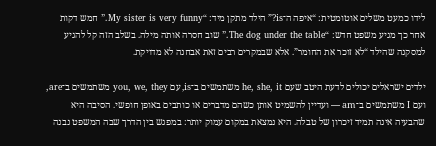לידו כמעט משלים אוטומטית: “איפה ה־is?” הילד מתקן מיד: “My sister is very funny.” חמש דקות אחר כך מגיע משפט חדש: “The dog under the table.” שוב חסרה אותה מילה. בשלב הזה קל להגיע למסקנה שהילד “לא זוכר את החומר”. אלא שבמקרים רבים זאת אבחנה לא מדויקת.

ילדים ישראלים יכולים לדעת היטב שעם he, she, it משתמשים ב־is, עם you, we, they משתמשים ב־are, ועם I משתמשים ב־am — ועדיין להשמיט אותן כשהם מדברים או כותבים באופן חופשי. הסיבה היא שהבעיה אינה תמיד זיכרון של טבלה. היא נמצאת במקום עמוק יותר: במפגש בין הדרך שבה המשפט נבנה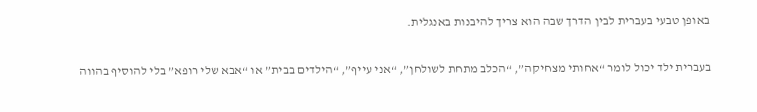באופן טבעי בעברית לבין הדרך שבה הוא צריך להיבנות באנגלית.

בעברית ילד יכול לומר “אחותי מצחיקה”, “הכלב מתחת לשולחן”, “אני עייף”, “הילדים בבית” או “אבא שלי רופא” בלי להוסיף בהווה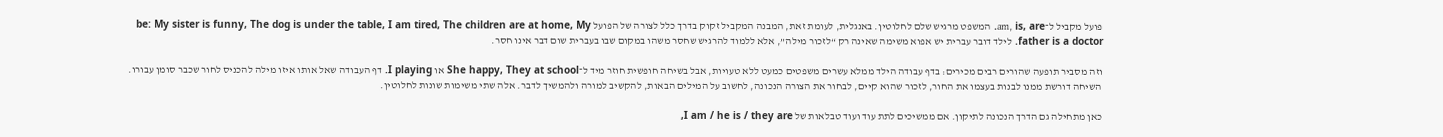פועל מקביל ל־am, is, are. המשפט מרגיש שלם לחלוטין. באנגלית, לעומת זאת, המבנה המקביל זקוק בדרך כלל לצורה של הפועל be: My sister is funny, The dog is under the table, I am tired, The children are at home, My father is a doctor. לילד דובר עברית יש אפוא משימה שאינה רק “לזכור מילה”, אלא ללמוד להרגיש שחסר משהו במקום שבו בעברית שום דבר אינו חסר.

וזה מסביר תופעה שהורים רבים מכירים: בדף עבודה הילד ממלא עשרים משפטים כמעט ללא טעויות, אבל בשיחה חופשית חוזר מיד ל־She happy, They at school או I playing. דף העבודה שאל אותו איזו מילה להכניס לחור שכבר סומן עבורו. השיחה דורשת ממנו לבנות בעצמו את החור, לזכור שהוא קיים, לבחור את הצורה הנכונה, לחשוב על המילים הבאות, להקשיב למורה ולהמשיך לדבר. אלה שתי משימות שונות לחלוטין.

כאן מתחילה גם הדרך הנכונה לתיקון. אם ממשיכים לתת עוד ועוד טבלאות של I am / he is / they are,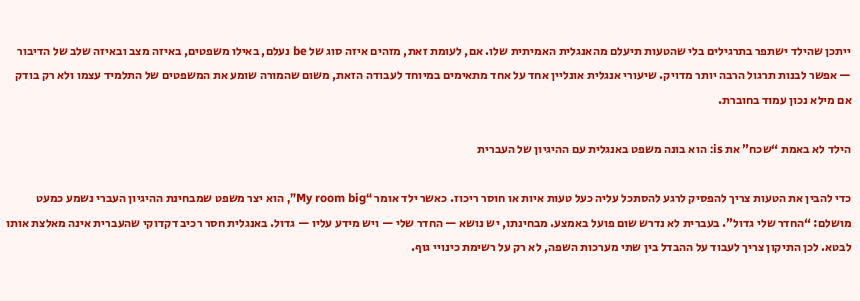ייתכן שהילד ישתפר בתרגילים בלי שהטעות תיעלם מהאנגלית האמיתית שלו. אם, לעומת זאת, מזהים איזה סוג של be נעלם, באילו משפטים, באיזה מצב ובאיזה שלב של הדיבור — אפשר לבנות תרגול הרבה יותר מדויק. שיעורי אנגלית אונליין אחד על אחד מתאימים במיוחד לעבודה הזאת, משום שהמורה שומע את המשפטים של התלמיד עצמו ולא רק בודק אם מילא נכון עמוד בחוברת.

הילד לא באמת “שכח” את is: הוא בונה משפט באנגלית עם ההיגיון של העברית

כדי להבין את הטעות צריך להפסיק לרגע להסתכל עליה כעל טעות איות או חוסר ריכוז. כאשר ילד אומר “My room big”, הוא יצר משפט שמבחינת ההיגיון העברי נשמע כמעט מושלם: “החדר שלי גדול”. בעברית לא נדרש שום פועל באמצע. מבחינתו, יש נושא — החדר שלי — ויש מידע עליו — גדול. באנגלית חסר רכיב דקדוקי שהעברית אינה מאלצת אותו לבטא. לכן התיקון צריך לעבוד על ההבדל בין שתי מערכות השפה, לא רק על רשימת כינויי גוף.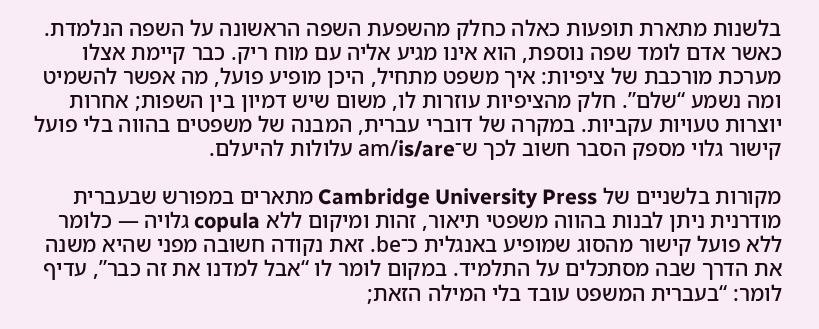בלשנות מתארת תופעות כאלה כחלק מהשפעת השפה הראשונה על השפה הנלמדת. כאשר אדם לומד שפה נוספת, הוא אינו מגיע אליה עם מוח ריק. כבר קיימת אצלו מערכת מורכבת של ציפיות: איך משפט מתחיל, היכן מופיע פועל, מה אפשר להשמיט ומה נשמע “שלם”. חלק מהציפיות עוזרות לו, משום שיש דמיון בין השפות; אחרות יוצרות טעויות עקביות. במקרה של דוברי עברית, המבנה של משפטים בהווה בלי פועל קישור גלוי מספק הסבר חשוב לכך ש־am/is/are עלולות להיעלם.

מקורות בלשניים של Cambridge University Press מתארים במפורש שבעברית מודרנית ניתן לבנות בהווה משפטי תיאור, זהות ומיקום ללא copula גלויה — כלומר ללא פועל קישור מהסוג שמופיע באנגלית כ־be. זאת נקודה חשובה מפני שהיא משנה את הדרך שבה מסתכלים על התלמיד. במקום לומר לו “אבל למדנו את זה כבר”, עדיף לומר: “בעברית המשפט עובד בלי המילה הזאת;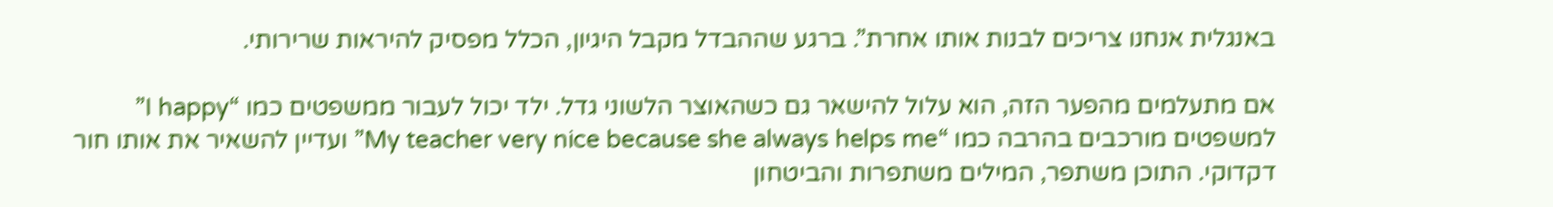באנגלית אנחנו צריכים לבנות אותו אחרת”. ברגע שההבדל מקבל היגיון, הכלל מפסיק להיראות שרירותי.

אם מתעלמים מהפער הזה, הוא עלול להישאר גם כשהאוצר הלשוני גדל. ילד יכול לעבור ממשפטים כמו “I happy” למשפטים מורכבים בהרבה כמו “My teacher very nice because she always helps me” ועדיין להשאיר את אותו חור דקדוקי. התוכן משתפר, המילים משתפרות והביטחון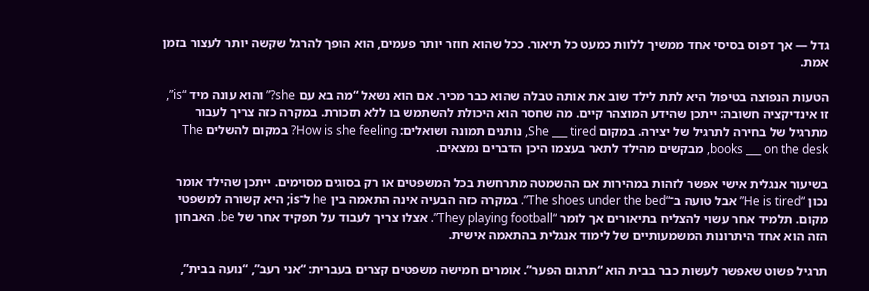גדל — אך דפוס בסיסי אחד ממשיך ללוות כמעט כל תיאור. ככל שהוא חוזר יותר פעמים, הוא הופך להרגל שקשה יותר לעצור בזמן אמת.

הטעות הנפוצה בטיפול היא לתת לילד שוב את אותה טבלה שהוא כבר מכיר. אם הוא נשאל “מה בא עם she?” והוא עונה מיד “is”, זו אינדיקציה חשובה: ייתכן שהידע המוצהר קיים. מה שחסר הוא היכולת להשתמש בו ללא תזכורת. במקרה כזה צריך לעבור מתרגיל של בחירה לתרגיל של יצירה. במקום She ___ tired, נותנים תמונה ושואלים: How is she feeling? במקום להשלים The books ___ on the desk, מבקשים מהילד לתאר בעצמו היכן הדברים נמצאים.

בשיעור אנגלית אישי אפשר לזהות במהירות אם ההשמטה מתרחשת בכל המשפטים או רק בסוגים מסוימים. ייתכן שהילד אומר נכון “He is tired” אבל טועה ב־“The shoes under the bed”. במקרה כזה הבעיה אינה התאמה בין he ל־is; היא קשורה למשפטי מקום. תלמיד אחר עשוי להצליח בתיאורים אך לומר “They playing football”. אצלו צריך לעבוד על תפקיד אחר של be. האבחון הזה הוא אחד היתרונות המשמעותיים של לימוד אנגלית בהתאמה אישית.

תרגיל פשוט שאפשר לעשות כבר בבית הוא “תרגום הפער”. אומרים חמישה משפטים קצרים בעברית: “אני רעב”, “נועה בבית”,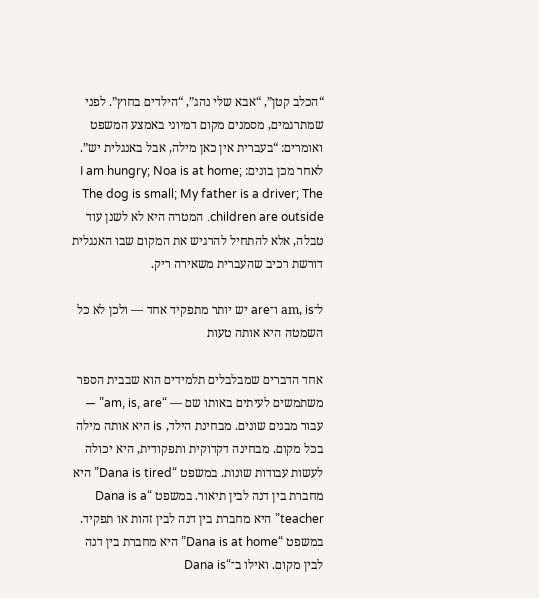“הכלב קטן”, “אבא שלי נהג”, “הילדים בחוץ”. לפני שמתרגמים, מסמנים מקום דמיוני באמצע המשפט ואומרים: “בעברית אין כאן מילה, אבל באנגלית יש”. לאחר מכן בונים: I am hungry; Noa is at home; The dog is small; My father is a driver; The children are outside. המטרה היא לא לשנן עוד טבלה, אלא להתחיל להרגיש את המקום שבו האנגלית דורשת רכיב שהעברית משאירה ריק.

ל־am, is ו־are יש יותר מתפקיד אחד — ולכן לא כל השמטה היא אותה טעות

אחד הדברים שמבלבלים תלמידים הוא שבבית הספר משתמשים לעיתים באותו שם — “am, is, are” — עבור מבנים שונים. מבחינת הילד, is היא אותה מילה בכל מקום. מבחינה דקדוקית ותפקודית, היא יכולה לעשות עבודות שונות. במשפט “Dana is tired” היא מחברת בין דנה לבין תיאור. במשפט “Dana is a teacher” היא מחברת בין דנה לבין זהות או תפקיד. במשפט “Dana is at home” היא מחברת בין דנה לבין מקום. ואילו ב־“Dana is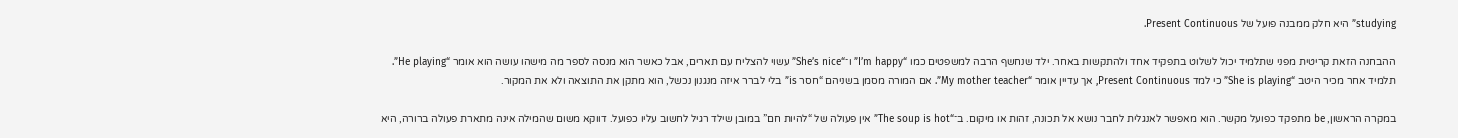studying” היא חלק ממבנה פועל של Present Continuous.

ההבחנה הזאת קריטית מפני שתלמיד יכול לשלוט בתפקיד אחד ולהתקשות באחר. ילד שנחשף הרבה למשפטים כמו “I’m happy” ו־“She’s nice” עשוי להצליח עם תארים, אבל כאשר הוא מנסה לספר מה מישהו עושה הוא אומר “He playing”. תלמיד אחר מכיר היטב “She is playing” כי למד Present Continuous, אך עדיין אומר “My mother teacher”. אם המורה מסמן בשניהם “חסר is” בלי לברר איזה מנגנון נכשל, הוא מתקן את התוצאה ולא את המקור.

במקרה הראשון, be מתפקד כפועל מקשר. הוא מאפשר לאנגלית לחבר נושא אל תכונה, זהות או מיקום. ב־“The soup is hot” אין פעולה של “להיות חם” במובן שילד רגיל לחשוב עליו כפועל. דווקא משום שהמילה אינה מתארת פעולה ברורה, היא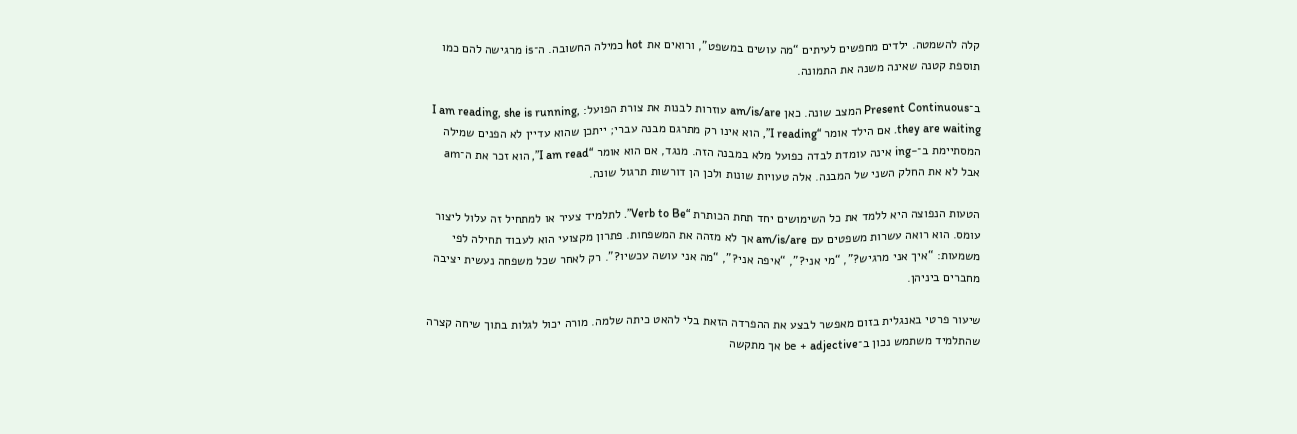קלה להשמטה. ילדים מחפשים לעיתים “מה עושים במשפט”, ורואים את hot כמילה החשובה. ה־is מרגישה להם כמו תוספת קטנה שאינה משנה את התמונה.

ב־Present Continuous המצב שונה. כאן am/is/are עוזרות לבנות את צורת הפועל: I am reading, she is running, they are waiting. אם הילד אומר “I reading”, הוא אינו רק מתרגם מבנה עברי; ייתכן שהוא עדיין לא הפנים שמילה המסתיימת ב־-ing אינה עומדת לבדה כפועל מלא במבנה הזה. מנגד, אם הוא אומר “I am read”, הוא זכר את ה־am אבל לא את החלק השני של המבנה. אלה טעויות שונות ולכן הן דורשות תרגול שונה.

הטעות הנפוצה היא ללמד את כל השימושים יחד תחת הכותרת “Verb to Be”. לתלמיד צעיר או למתחיל זה עלול ליצור עומס. הוא רואה עשרות משפטים עם am/is/are אך לא מזהה את המשפחות. פתרון מקצועי הוא לעבוד תחילה לפי משמעות: “איך אני מרגיש?”, “מי אני?”, “איפה אני?”, “מה אני עושה עכשיו?”. רק לאחר שכל משפחה נעשית יציבה מחברים ביניהן.

שיעור פרטי באנגלית בזום מאפשר לבצע את ההפרדה הזאת בלי להאט כיתה שלמה. מורה יכול לגלות בתוך שיחה קצרה שהתלמיד משתמש נכון ב־be + adjective אך מתקשה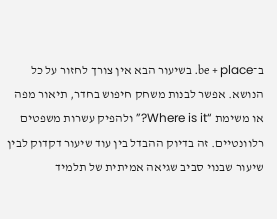ב־be + place. בשיעור הבא אין צורך לחזור על כל הנושא. אפשר לבנות משחק חיפוש בחדר, תיאור מפה או משימת “Where is it?” ולהפיק עשרות משפטים רלוונטיים. זה בדיוק ההבדל בין עוד שיעור דקדוק לבין שיעור שבנוי סביב שגיאה אמיתית של תלמיד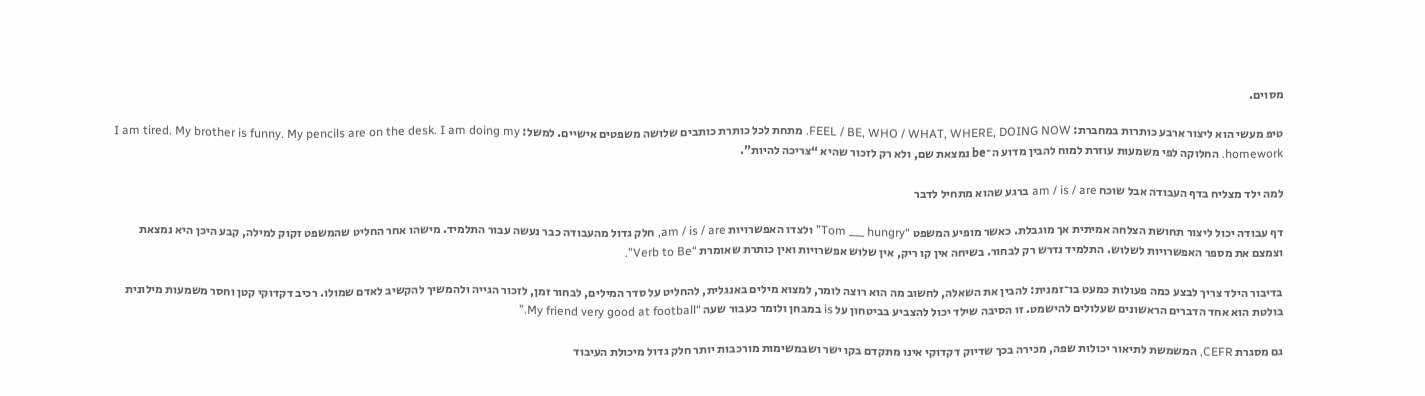מסוים.

טיפ מעשי הוא ליצור ארבע כותרות במחברת: FEEL / BE, WHO / WHAT, WHERE, DOING NOW. מתחת לכל כותרת כותבים שלושה משפטים אישיים. למשל: I am tired. My brother is funny. My pencils are on the desk. I am doing my homework. החלוקה לפי משמעות עוזרת למוח להבין מדוע ה־be נמצאת שם, ולא רק לזכור שהיא “צריכה להיות”.

למה ילד מצליח בדף העבודה אבל שוכח am / is / are ברגע שהוא מתחיל לדבר

דף עבודה יכול ליצור תחושת הצלחה אמיתית אך מוגבלת. כאשר מופיע המשפט “Tom ___ hungry” ולצדו האפשרויות am / is / are, חלק גדול מהעבודה כבר נעשה עבור התלמיד. מישהו אחר החליט שהמשפט זקוק למילה, קבע היכן היא נמצאת וצמצם את מספר האפשרויות לשלוש. התלמיד נדרש רק לבחור. בשיחה אין קו ריק, אין שלוש אפשרויות ואין כותרת שאומרת “Verb to Be”.

בדיבור הילד צריך לבצע כמה פעולות כמעט בו־זמנית: להבין את השאלה, לחשוב מה הוא רוצה לומר, למצוא מילים באנגלית, להחליט על סדר המילים, לבחור זמן, לזכור הגייה ולהמשיך להקשיב לאדם שמולו. רכיב דקדוקי קטן וחסר משמעות מילונית בולטת הוא אחד הדברים הראשונים שעלולים להישמט. זו הסיבה שילד יכול להצביע בביטחון על is במבחן ולומר כעבור שעה “My friend very good at football.”

גם מסגרת CEFR, המשמשת לתיאור יכולות שפה, מכירה בכך שדיוק דקדוקי אינו מתקדם בקו ישר ושבמשימות מורכבות יותר חלק גדול מיכולת העיבוד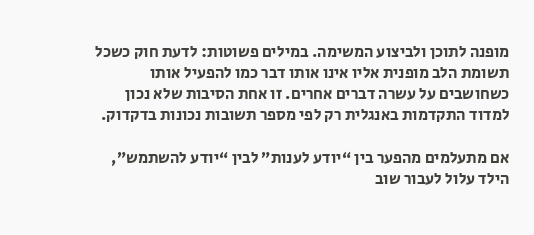מופנה לתוכן ולביצוע המשימה. במילים פשוטות: לדעת חוק כשכל תשומת הלב מופנית אליו אינו אותו דבר כמו להפעיל אותו כשחושבים על עשרה דברים אחרים. זו אחת הסיבות שלא נכון למדוד התקדמות באנגלית רק לפי מספר תשובות נכונות בדקדוק.

אם מתעלמים מהפער בין “יודע לענות” לבין “יודע להשתמש”, הילד עלול לעבור שוב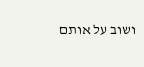ושוב על אותם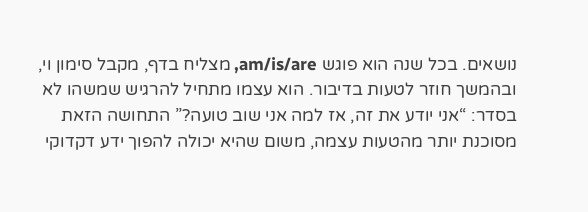נושאים. בכל שנה הוא פוגש am/is/are, מצליח בדף, מקבל סימון וי, ובהמשך חוזר לטעות בדיבור. הוא עצמו מתחיל להרגיש שמשהו לא בסדר: “אני יודע את זה, אז למה אני שוב טועה?” התחושה הזאת מסוכנת יותר מהטעות עצמה, משום שהיא יכולה להפוך ידע דקדוקי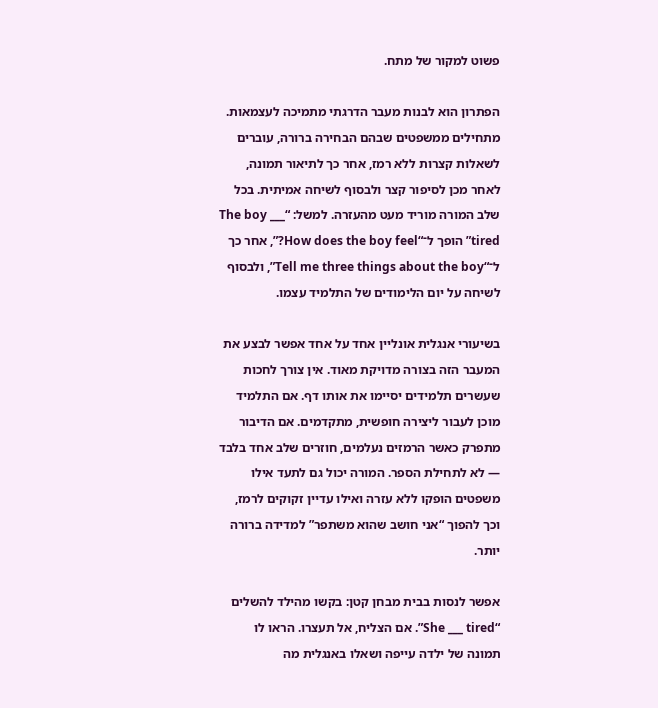פשוט למקור של מתח.

הפתרון הוא לבנות מעבר הדרגתי מתמיכה לעצמאות. מתחילים ממשפטים שבהם הבחירה ברורה, עוברים לשאלות קצרות ללא רמז, אחר כך לתיאור תמונה, לאחר מכן לסיפור קצר ולבסוף לשיחה אמיתית. בכל שלב המורה מוריד מעט מהעזרה. למשל: “The boy ___ tired” הופך ל־“How does the boy feel?”, אחר כך ל־“Tell me three things about the boy”, ולבסוף לשיחה על יום הלימודים של התלמיד עצמו.

בשיעורי אנגלית אונליין אחד על אחד אפשר לבצע את המעבר הזה בצורה מדויקת מאוד. אין צורך לחכות שעשרים תלמידים יסיימו את אותו דף. אם התלמיד מוכן לעבור ליצירה חופשית, מתקדמים. אם הדיבור מתפרק כאשר הרמזים נעלמים, חוזרים שלב אחד בלבד — לא לתחילת הספר. המורה יכול גם לתעד אילו משפטים הופקו ללא עזרה ואילו עדיין זקוקים לרמז, וכך להפוך “אני חושב שהוא משתפר” למדידה ברורה יותר.

אפשר לנסות בבית מבחן קטן: בקשו מהילד להשלים “She ___ tired”. אם הצליח, אל תעצרו. הראו לו תמונה של ילדה עייפה ושאלו באנגלית מה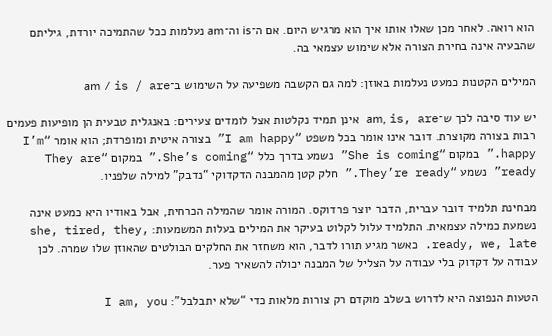הוא רואה. לאחר מכן שאלו אותו איך הוא מרגיש היום. אם ה־is וה־am נעלמות ככל שהתמיכה יורדת, גיליתם שהבעיה אינה בחירת הצורה אלא שימוש עצמאי בה.

המילים הקטנות כמעט נעלמות באוזן: למה גם הקשבה משפיעה על השימוש ב־am / is / are

יש עוד סיבה לכך ש־am, is, are אינן תמיד נקלטות אצל לומדים צעירים: באנגלית טבעית הן מופיעות פעמים רבות בצורה מקוצרת. דובר אינו אומר בכל משפט “I am happy” בצורה איטית ומופרדת; הוא אומר “I’m happy.” במקום “She is coming” נשמע בדרך כלל “She’s coming.” במקום “They are ready” נשמע “They’re ready.” חלק קטן מהמבנה הדקדוקי “נדבק” למילה שלפניו.

מבחינת תלמיד דובר עברית, הדבר יוצר פרדוקס. המורה אומר שהמילה הכרחית, אבל באודיו היא כמעט אינה נשמעת כמילה עצמאית. התלמיד עלול לקלוט בעיקר את המילים בעלות המשמעות: she, tired, they, ready, we, late. כאשר מגיע תורו לדבר, הוא משחזר את החלקים הבולטים שהאוזן שלו שמרה. לכן עבודה על דקדוק בלי עבודה על הצליל של המבנה יכולה להשאיר פער.

הטעות הנפוצה היא לדרוש בשלב מוקדם רק צורות מלאות כדי “שלא יתבלבל”: I am, you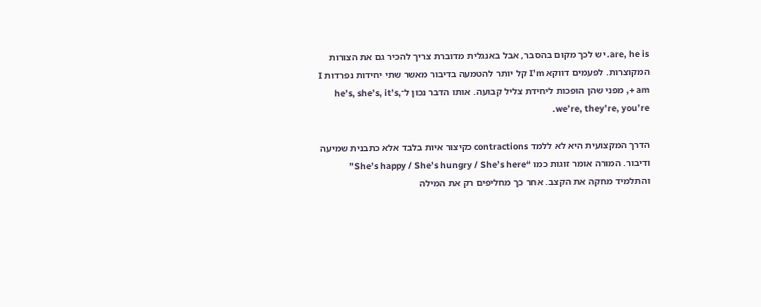are, he is. יש לכך מקום בהסבר, אבל באנגלית מדוברת צריך להכיר גם את הצורות המקוצרות. לפעמים דווקא I’m קל יותר להטמעה בדיבור מאשר שתי יחידות נפרדות I + am, מפני שהן הופכות ליחידת צליל קבועה. אותו הדבר נכון ל־he’s, she’s, it’s, we’re, they’re, you’re.

הדרך המקצועית היא לא ללמד contractions כקיצור איות בלבד אלא כתבנית שמיעה ודיבור. המורה אומר זוגות כמו “She’s happy / She’s hungry / She’s here” והתלמיד מחקה את הקצב. אחר כך מחליפים רק את המילה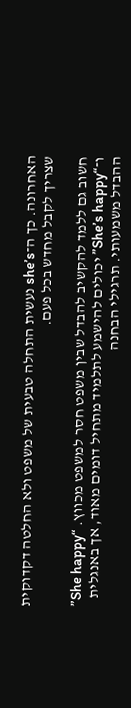האחרונה. כך ה־she’s נעשית התחלה טבעית של משפט ולא החלטה דקדוקית שצריך לקבל מחדש בכל פעם.

חשוב גם ללמד להקשיב להבדל שבין משפט חסר למשפט מכווץ. “She happy” ו־“She’s happy” יכולים להישמע לתלמיד מתחיל דומים מאוד, אך באנגלית ההבדל משמעותי. תרגילי הבחנה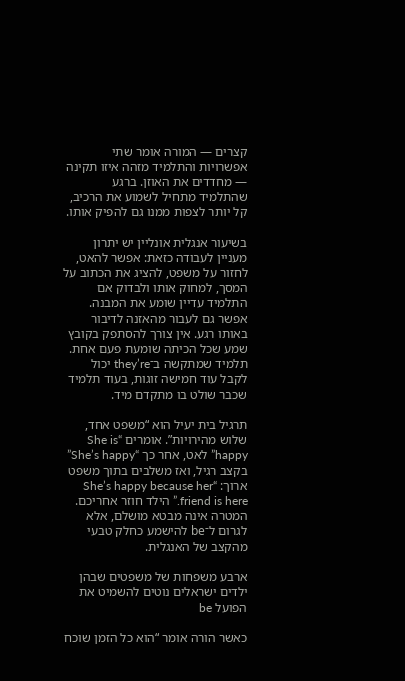קצרים — המורה אומר שתי אפשרויות והתלמיד מזהה איזו תקינה — מחדדים את האוזן. ברגע שהתלמיד מתחיל לשמוע את הרכיב, קל יותר לצפות ממנו גם להפיק אותו.

בשיעור אנגלית אונליין יש יתרון מעניין לעבודה כזאת: אפשר להאט, לחזור על משפט, להציג את הכתוב על המסך, למחוק אותו ולבדוק אם התלמיד עדיין שומע את המבנה. אפשר גם לעבור מהאזנה לדיבור באותו רגע. אין צורך להסתפק בקובץ שמע שכל הכיתה שומעת פעם אחת. תלמיד שמתקשה ב־they’re יכול לקבל עוד חמישה זוגות, בעוד תלמיד שכבר שולט בו מתקדם מיד.

תרגיל בית יעיל הוא “משפט אחד, שלוש מהירויות”. אומרים “She is happy” לאט, אחר כך “She’s happy” בקצב רגיל, ואז משלבים בתוך משפט ארוך: “She’s happy because her friend is here.” הילד חוזר אחריכם. המטרה אינה מבטא מושלם, אלא לגרום ל־be להישמע כחלק טבעי מהקצב של האנגלית.

ארבע משפחות של משפטים שבהן ילדים ישראלים נוטים להשמיט את הפועל be

כאשר הורה אומר “הוא כל הזמן שוכח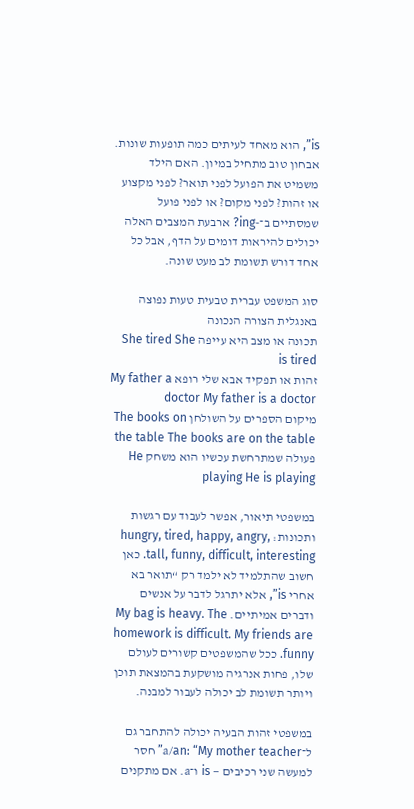is”, הוא מאחד לעיתים כמה תופעות שונות. אבחון טוב מתחיל במיון. האם הילד משמיט את הפועל לפני תואר? לפני מקצוע או זהות? לפני מקום? או לפני פועל שמסתיים ב־-ing? ארבעת המצבים האלה יכולים להיראות דומים על הדף, אבל כל אחד דורש תשומת לב מעט שונה.

סוג המשפט עברית טבעית טעות נפוצה באנגלית הצורה הנכונה
תכונה או מצב היא עייפה She tired She is tired
זהות או תפקיד אבא שלי רופא My father a doctor My father is a doctor
מיקום הספרים על השולחן The books on the table The books are on the table
פעולה שמתרחשת עכשיו הוא משחק He playing He is playing

במשפטי תיאור, אפשר לעבוד עם רגשות ותכונות: hungry, tired, happy, angry, tall, funny, difficult, interesting. כאן חשוב שהתלמיד לא ילמד רק “תואר בא אחרי is”, אלא יתרגל לדבר על אנשים ודברים אמיתיים. My bag is heavy. The homework is difficult. My friends are funny. ככל שהמשפטים קשורים לעולם שלו, פחות אנרגיה מושקעת בהמצאת תוכן ויותר תשומת לב יכולה לעבור למבנה.

במשפטי זהות הבעיה יכולה להתחבר גם ל־a/an: “My mother teacher” חסר למעשה שני רכיבים — is ו־a. אם מתקנים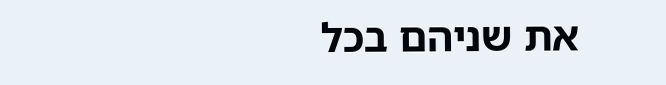את שניהם בכל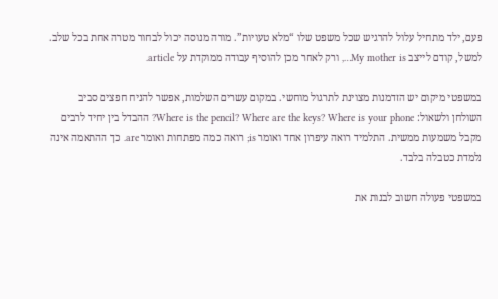פעם, ילד מתחיל עלול להרגיש שכל משפט שלו “מלא טעויות”. מורה מנוסה יכול לבחור מטרה אחת בכל שלב. למשל, קודם לייצב My mother is…, ורק לאחר מכן להוסיף עבודה ממוקדת על article.

במשפטי מיקום יש הזדמנות מצוינת לתרגול מוחשי. במקום עשרים השלמות, אפשר להניח חפצים סביב השולחן ולשאול: Where is the pencil? Where are the keys? Where is your phone? ההבדל בין יחיד לרבים מקבל משמעות ממשית. התלמיד רואה עיפרון אחד ואומר is; רואה כמה מפתחות ואומר are. כך ההתאמה אינה נלמדת כטבלה בלבד.

במשפטי פעולה חשוב לבנות את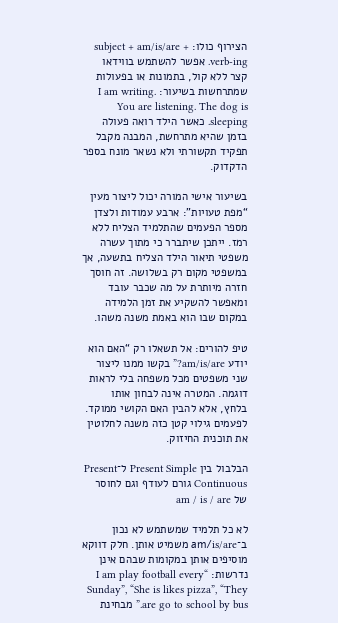הצירוף כולו: subject + am/is/are + verb-ing. אפשר להשתמש בווידאו קצר ללא קול, בתמונות או בפעולות שמתרחשות בשיעור: I am writing. You are listening. The dog is sleeping. כאשר הילד רואה פעולה בזמן שהיא מתרחשת, המבנה מקבל תפקיד תקשורתי ולא נשאר מונח בספר הדקדוק.

בשיעור אישי המורה יכול ליצור מעין “מפת טעויות”: ארבע עמודות ולצדן מספר הפעמים שהתלמיד הצליח ללא רמז. ייתכן שיתברר כי מתוך עשרה משפטי תיאור הילד הצליח בתשעה, אך במשפטי מקום רק בשלושה. זה חוסך חזרה מיותרת על מה שכבר עובד ומאפשר להשקיע את זמן הלמידה במקום שבו הוא באמת משנה משהו.

טיפ להורים: אל תשאלו רק “האם הוא יודע am/is/are?” בקשו ממנו ליצור שני משפטים מכל משפחה בלי לראות דוגמה. המטרה אינה לבחון אותו בלחץ, אלא להבין האם הקושי ממוקד. לפעמים גילוי קטן כזה משנה לחלוטין את תוכנית החיזוק.

הבלבול בין Present Simple ל־Present Continuous גורם לעודף וגם לחוסר של am / is / are

לא כל תלמיד שמשתמש לא נכון ב־am/is/are משמיט אותן. חלק דווקא מוסיפים אותן במקומות שבהם אינן נדרשות: “I am play football every Sunday”, “She is likes pizza”, “They are go to school by bus.” מבחינת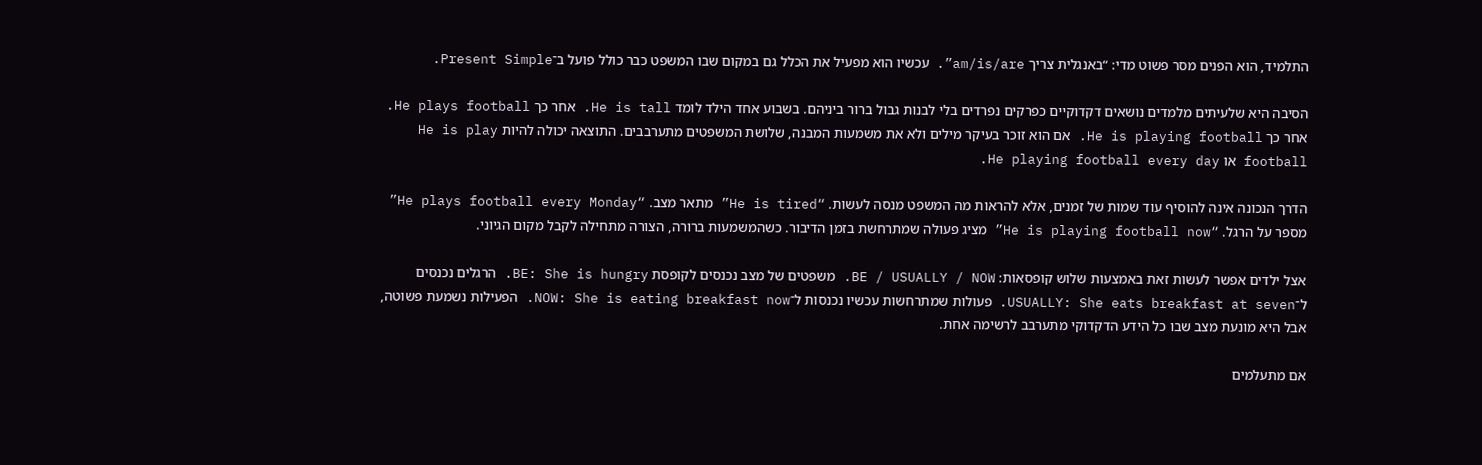התלמיד, הוא הפנים מסר פשוט מדי: “באנגלית צריך am/is/are”. עכשיו הוא מפעיל את הכלל גם במקום שבו המשפט כבר כולל פועל ב־Present Simple.

הסיבה היא שלעיתים מלמדים נושאים דקדוקיים כפרקים נפרדים בלי לבנות גבול ברור ביניהם. בשבוע אחד הילד לומד He is tall. אחר כך He plays football. אחר כך He is playing football. אם הוא זוכר בעיקר מילים ולא את משמעות המבנה, שלושת המשפטים מתערבבים. התוצאה יכולה להיות He is play football או He playing football every day.

הדרך הנכונה אינה להוסיף עוד שמות של זמנים, אלא להראות מה המשפט מנסה לעשות. “He is tired” מתאר מצב. “He plays football every Monday” מספר על הרגל. “He is playing football now” מציג פעולה שמתרחשת בזמן הדיבור. כשהמשמעות ברורה, הצורה מתחילה לקבל מקום הגיוני.

אצל ילדים אפשר לעשות זאת באמצעות שלוש קופסאות: BE / USUALLY / NOW. משפטים של מצב נכנסים לקופסת BE: She is hungry. הרגלים נכנסים ל־USUALLY: She eats breakfast at seven. פעולות שמתרחשות עכשיו נכנסות ל־NOW: She is eating breakfast now. הפעילות נשמעת פשוטה, אבל היא מונעת מצב שבו כל הידע הדקדוקי מתערבב לרשימה אחת.

אם מתעלמים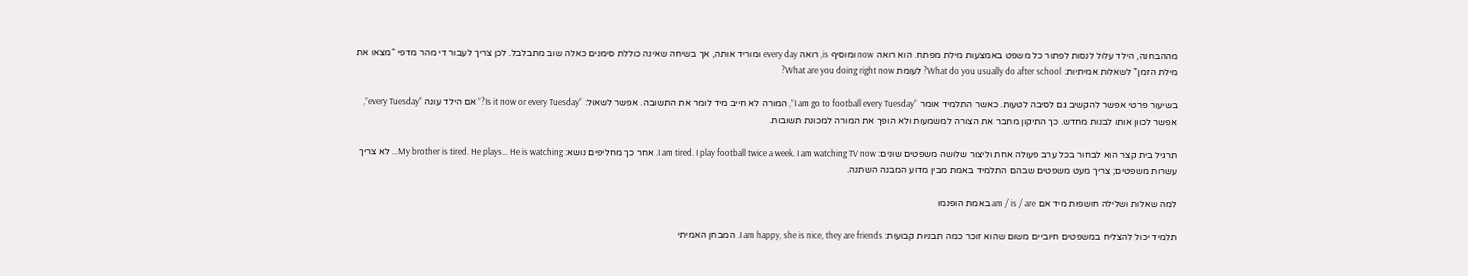מההבחנה, הילד עלול לנסות לפתור כל משפט באמצעות מילת מפתח. הוא רואה now ומוסיף is, רואה every day ומוריד אותה, אך בשיחה שאינה כוללת סימנים כאלה שוב מתבלבל. לכן צריך לעבור די מהר מדפי “מצאו את מילת הזמן” לשאלות אמיתיות: What do you usually do after school? לעומת What are you doing right now?

בשיעור פרטי אפשר להקשיב גם לסיבה לטעות. כאשר התלמיד אומר “I am go to football every Tuesday”, המורה לא חייב מיד לומר את התשובה. אפשר לשאול: “Is it now or every Tuesday?” אם הילד עונה “every Tuesday”, אפשר לכוון אותו לבנות מחדש. כך התיקון מחבר את הצורה למשמעות ולא הופך את המורה למכונת תשובות.

תרגיל בית קצר הוא לבחור בכל ערב פעולה אחת וליצור שלושה משפטים שונים: I am tired. I play football twice a week. I am watching TV now. אחר כך מחליפים נושא: My brother is tired. He plays… He is watching… לא צריך עשרות משפטים; צריך מעט משפטים שבהם התלמיד באמת מבין מדוע המבנה השתנה.

למה שאלות ושלילה חושפות מיד אם am / is / are באמת הופנמו

תלמיד יכול להצליח במשפטים חיוביים משום שהוא זוכר כמה תבניות קבועות: I am happy, she is nice, they are friends. המבחן האמיתי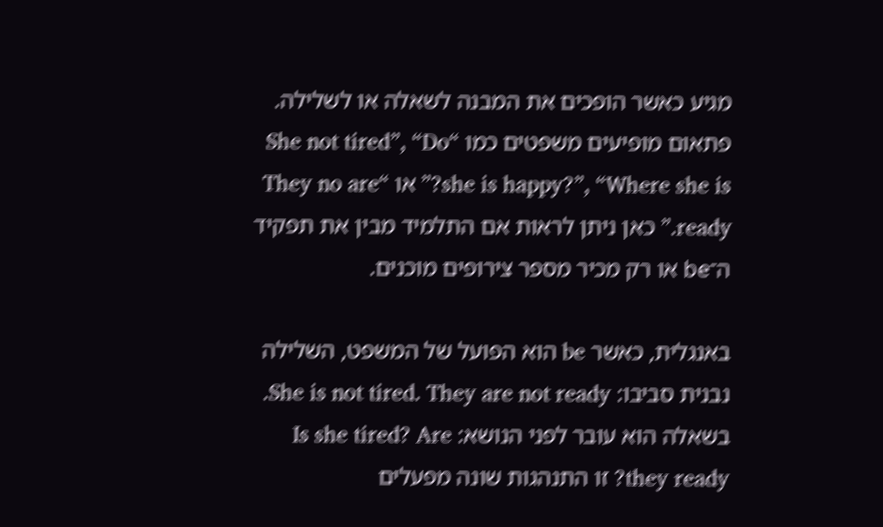מגיע כאשר הופכים את המבנה לשאלה או לשלילה. פתאום מופיעים משפטים כמו “She not tired”, “Do she is happy?”, “Where she is?” או “They no are ready.” כאן ניתן לראות אם התלמיד מבין את תפקיד ה־be או רק מכיר מספר צירופים מוכנים.

באנגלית, כאשר be הוא הפועל של המשפט, השלילה נבנית סביבו: She is not tired. They are not ready. בשאלה הוא עובר לפני הנושא: Is she tired? Are they ready? זו התנהגות שונה מפעלים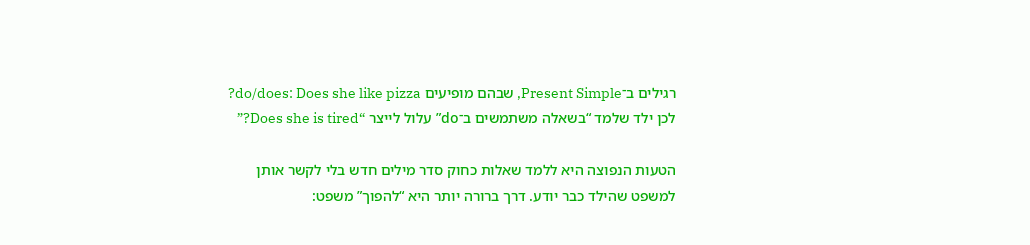רגילים ב־Present Simple, שבהם מופיעים do/does: Does she like pizza? לכן ילד שלמד “בשאלה משתמשים ב־do” עלול לייצר “Does she is tired?”

הטעות הנפוצה היא ללמד שאלות כחוק סדר מילים חדש בלי לקשר אותן למשפט שהילד כבר יודע. דרך ברורה יותר היא “להפוך” משפט: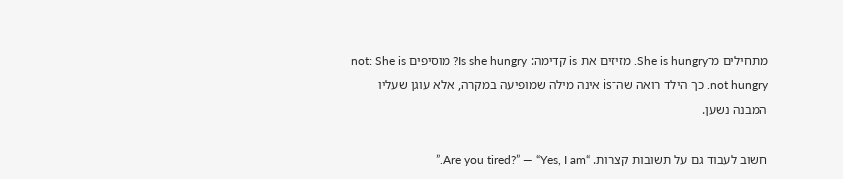מתחילים מ־She is hungry. מזיזים את is קדימה: Is she hungry? מוסיפים not: She is not hungry. כך הילד רואה שה־is אינה מילה שמופיעה במקרה, אלא עוגן שעליו המבנה נשען.

חשוב לעבוד גם על תשובות קצרות. “Are you tired?” — “Yes, I am.”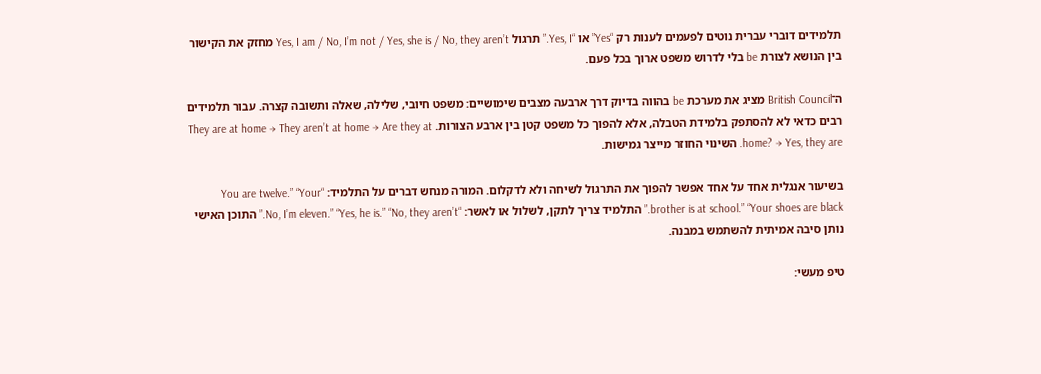תלמידים דוברי עברית נוטים לפעמים לענות רק “Yes” או “Yes, I.” תרגול Yes, I am / No, I’m not / Yes, she is / No, they aren’t מחזק את הקישור בין הנושא לצורת be בלי לדרוש משפט ארוך בכל פעם.

ה־British Council מציג את מערכת be בהווה בדיוק דרך ארבעה מצבים שימושיים: משפט חיובי, שלילה, שאלה ותשובה קצרה. עבור תלמידים רבים כדאי לא להסתפק בלמידת הטבלה, אלא להפוך כל משפט קטן בין ארבע הצורות. They are at home → They aren’t at home → Are they at home? → Yes, they are. השינוי החוזר מייצר גמישות.

בשיעור אנגלית אחד על אחד אפשר להפוך את התרגול לשיחה ולא לדקלום. המורה מנחש דברים על התלמיד: “You are twelve.” “Your brother is at school.” “Your shoes are black.” התלמיד צריך לתקן, לשלול או לאשר: “No, I’m eleven.” “Yes, he is.” “No, they aren’t.” התוכן האישי נותן סיבה אמיתית להשתמש במבנה.

טיפ מעשי: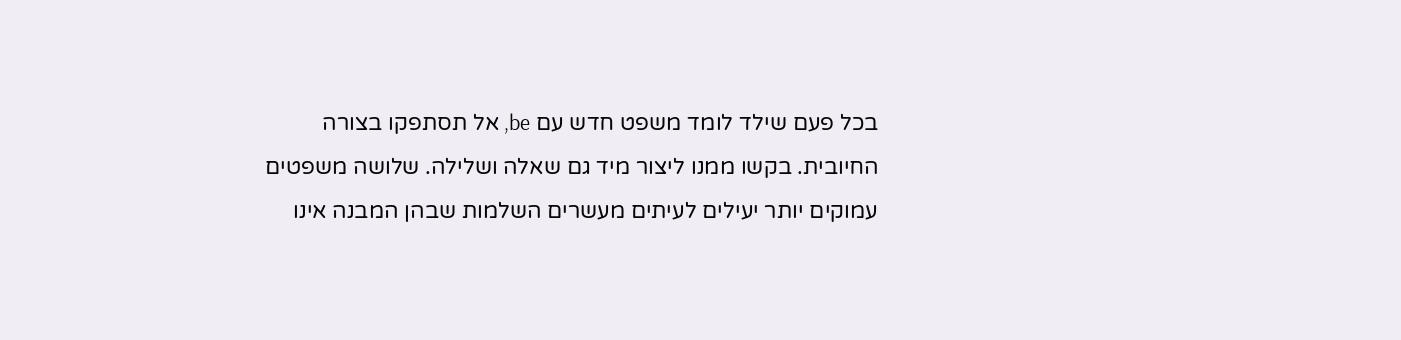בכל פעם שילד לומד משפט חדש עם be, אל תסתפקו בצורה החיובית. בקשו ממנו ליצור מיד גם שאלה ושלילה. שלושה משפטים עמוקים יותר יעילים לעיתים מעשרים השלמות שבהן המבנה אינו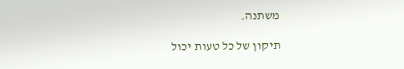משתנה.

תיקון של כל טעות יכול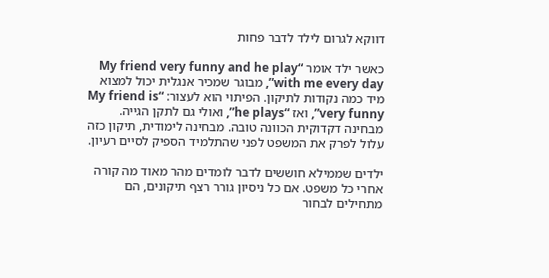דווקא לגרום לילד לדבר פחות

כאשר ילד אומר “My friend very funny and he play with me every day”, מבוגר שמכיר אנגלית יכול למצוא מיד כמה נקודות לתיקון. הפיתוי הוא לעצור: “My friend is very funny”, ואז “he plays”, ואולי גם לתקן הגייה. מבחינה דקדוקית הכוונה טובה. מבחינה לימודית, תיקון כזה עלול לפרק את המשפט לפני שהתלמיד הספיק לסיים רעיון.

ילדים שממילא חוששים לדבר לומדים מהר מאוד מה קורה אחרי כל משפט. אם כל ניסיון גורר רצף תיקונים, הם מתחילים לבחור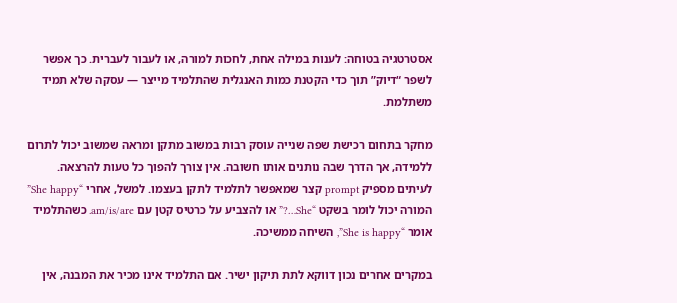אסטרטגיה בטוחה: לענות במילה אחת, לחכות למורה, או לעבור לעברית. כך אפשר לשפר “דיוק” תוך כדי הקטנת כמות האנגלית שהתלמיד מייצר — עסקה שלא תמיד משתלמת.

מחקר בתחום רכישת שפה שנייה עוסק רבות במשוב מתקן ומראה שמשוב יכול לתרום ללמידה, אך הדרך שבה נותנים אותו חשובה. אין צורך להפוך כל טעות להרצאה. לעיתים מספיק prompt קצר שמאפשר לתלמיד לתקן בעצמו. למשל, אחרי “She happy” המורה יכול לומר בשקט “She…?” או להצביע על כרטיס קטן עם am/is/are. כשהתלמיד אומר “She is happy”, השיחה ממשיכה.

במקרים אחרים נכון דווקא לתת תיקון ישיר. אם התלמיד אינו מכיר את המבנה, אין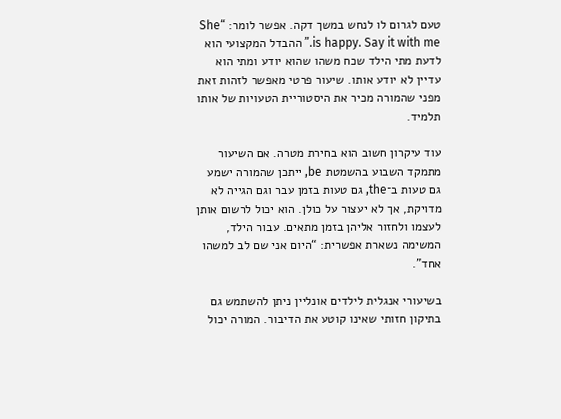טעם לגרום לו לנחש במשך דקה. אפשר לומר: “She is happy. Say it with me.” ההבדל המקצועי הוא לדעת מתי הילד שכח משהו שהוא יודע ומתי הוא עדיין לא יודע אותו. שיעור פרטי מאפשר לזהות זאת מפני שהמורה מכיר את היסטוריית הטעויות של אותו תלמיד.

עוד עיקרון חשוב הוא בחירת מטרה. אם השיעור מתמקד השבוע בהשמטת be, ייתכן שהמורה ישמע גם טעות ב־the, גם טעות בזמן עבר וגם הגייה לא מדויקת, אך לא יעצור על כולן. הוא יכול לרשום אותן לעצמו ולחזור אליהן בזמן מתאים. עבור הילד, המשימה נשארת אפשרית: “היום אני שם לב למשהו אחד”.

בשיעורי אנגלית לילדים אונליין ניתן להשתמש גם בתיקון חזותי שאינו קוטע את הדיבור. המורה יכול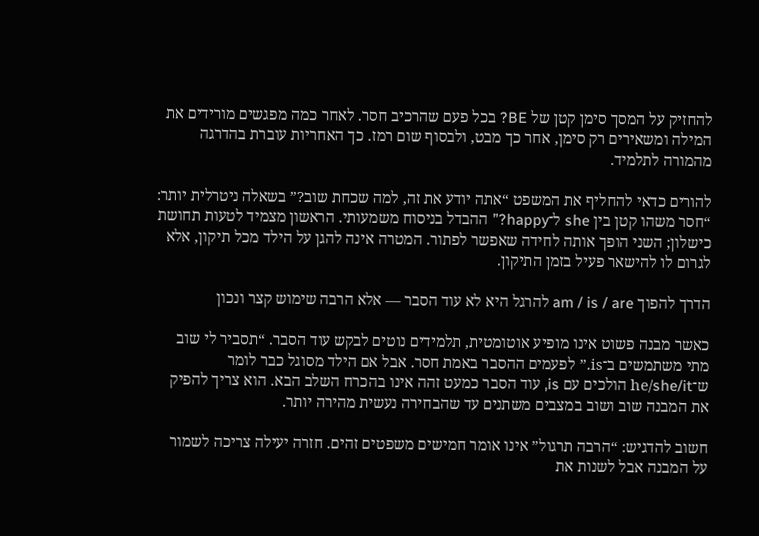להחזיק על המסך סימן קטן של BE? בכל פעם שהרכיב חסר. לאחר כמה מפגשים מורידים את המילה ומשאירים רק סימן, אחר כך מבט, ולבסוף שום רמז. כך האחריות עוברת בהדרגה מהמורה לתלמיד.

להורים כדאי להחליף את המשפט “אתה יודע את זה, למה שכחת שוב?” בשאלה ניטרלית יותר: “חסר משהו קטן בין she ל־happy?” ההבדל בניסוח משמעותי. הראשון מצמיד לטעות תחושת כישלון; השני הופך אותה לחידה שאפשר לפתור. המטרה אינה להגן על הילד מכל תיקון, אלא לגרום לו להישאר פעיל בזמן התיקון.

הדרך להפוך am / is / are להרגל היא לא עוד הסבר — אלא הרבה שימוש קצר ונכון

כאשר מבנה פשוט אינו מופיע אוטומטית, תלמידים נוטים לבקש עוד הסבר. “תסביר לי שוב מתי משתמשים ב־is.” לפעמים ההסבר באמת חסר. אבל אם הילד מסוגל כבר לומר ש־he/she/it הולכים עם is, עוד הסבר כמעט זהה אינו בהכרח השלב הבא. הוא צריך להפיק את המבנה שוב ושוב במצבים משתנים עד שהבחירה נעשית מהירה יותר.

חשוב להדגיש: “הרבה תרגול” אינו אומר חמישים משפטים זהים. חזרה יעילה צריכה לשמור על המבנה אבל לשנות את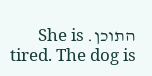התוכן. She is tired. The dog is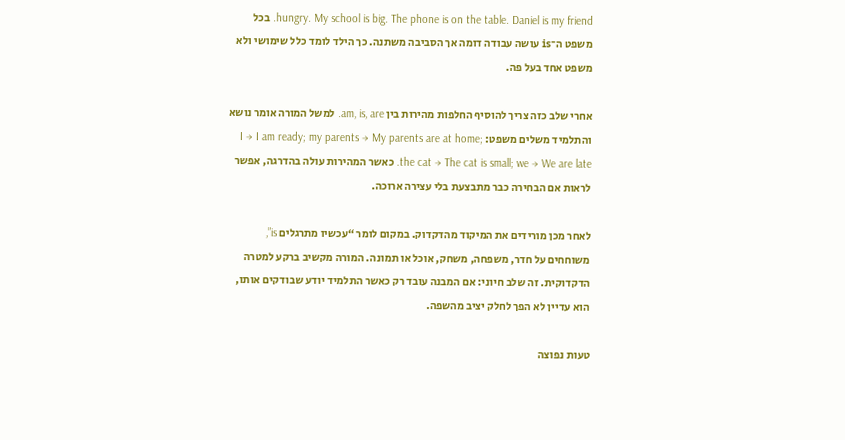hungry. My school is big. The phone is on the table. Daniel is my friend. בכל משפט ה־is עושה עבודה דומה אך הסביבה משתנה. כך הילד לומד כלל שימושי ולא משפט אחד בעל פה.

אחרי שלב כזה צריך להוסיף החלפות מהירות בין am, is, are. למשל המורה אומר נושא והתלמיד משלים משפט: I → I am ready; my parents → My parents are at home; the cat → The cat is small; we → We are late. כאשר המהירות עולה בהדרגה, אפשר לראות אם הבחירה כבר מתבצעת בלי עצירה ארוכה.

לאחר מכן מורידים את המיקוד מהדקדוק. במקום לומר “עכשיו מתרגלים is”, משוחחים על חדר, משפחה, משחק, אוכל או תמונה. המורה מקשיב ברקע למטרה הדקדוקית. זה שלב חיוני: אם המבנה עובד רק כאשר התלמיד יודע שבודקים אותו, הוא עדיין לא הפך לחלק יציב מהשפה.

טעות נפוצה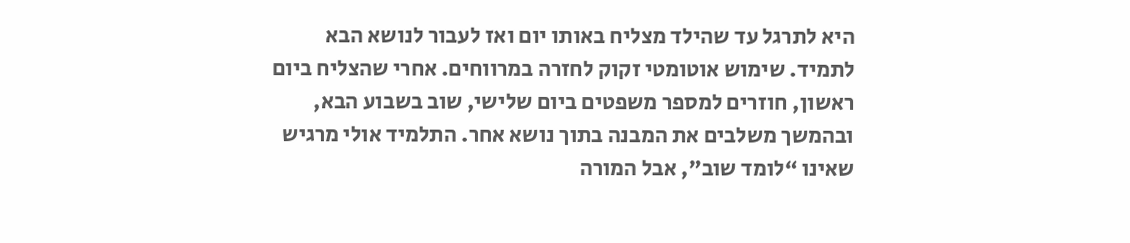היא לתרגל עד שהילד מצליח באותו יום ואז לעבור לנושא הבא לתמיד. שימוש אוטומטי זקוק לחזרה במרווחים. אחרי שהצליח ביום ראשון, חוזרים למספר משפטים ביום שלישי, שוב בשבוע הבא, ובהמשך משלבים את המבנה בתוך נושא אחר. התלמיד אולי מרגיש שאינו “לומד שוב”, אבל המורה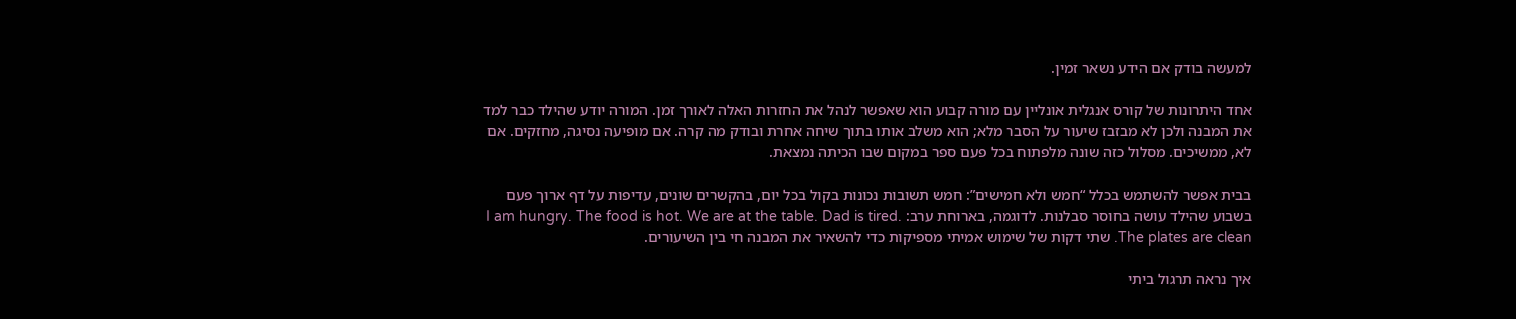למעשה בודק אם הידע נשאר זמין.

אחד היתרונות של קורס אנגלית אונליין עם מורה קבוע הוא שאפשר לנהל את החזרות האלה לאורך זמן. המורה יודע שהילד כבר למד את המבנה ולכן לא מבזבז שיעור על הסבר מלא; הוא משלב אותו בתוך שיחה אחרת ובודק מה קרה. אם מופיעה נסיגה, מחזקים. אם לא, ממשיכים. מסלול כזה שונה מלפתוח בכל פעם ספר במקום שבו הכיתה נמצאת.

בבית אפשר להשתמש בכלל “חמש ולא חמישים”: חמש תשובות נכונות בקול בכל יום, בהקשרים שונים, עדיפות על דף ארוך פעם בשבוע שהילד עושה בחוסר סבלנות. לדוגמה, בארוחת ערב: I am hungry. The food is hot. We are at the table. Dad is tired. The plates are clean. שתי דקות של שימוש אמיתי מספיקות כדי להשאיר את המבנה חי בין השיעורים.

איך נראה תרגול ביתי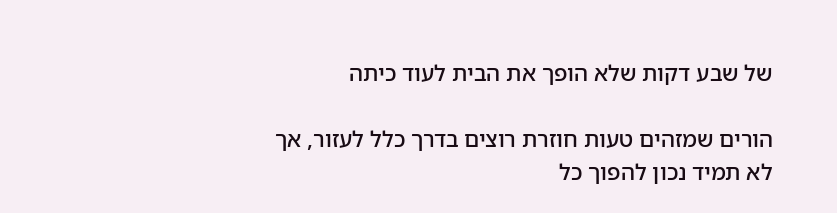של שבע דקות שלא הופך את הבית לעוד כיתה

הורים שמזהים טעות חוזרת רוצים בדרך כלל לעזור, אך לא תמיד נכון להפוך כל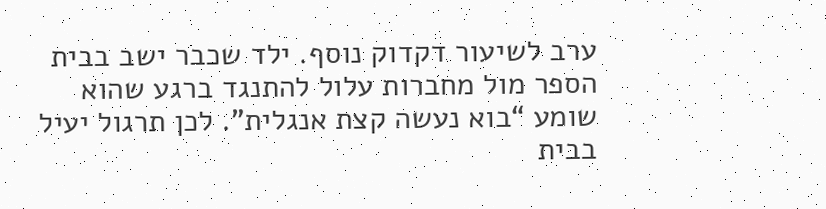ערב לשיעור דקדוק נוסף. ילד שכבר ישב בבית הספר מול מחברות עלול להתנגד ברגע שהוא שומע “בוא נעשה קצת אנגלית”. לכן תרגול יעיל בבית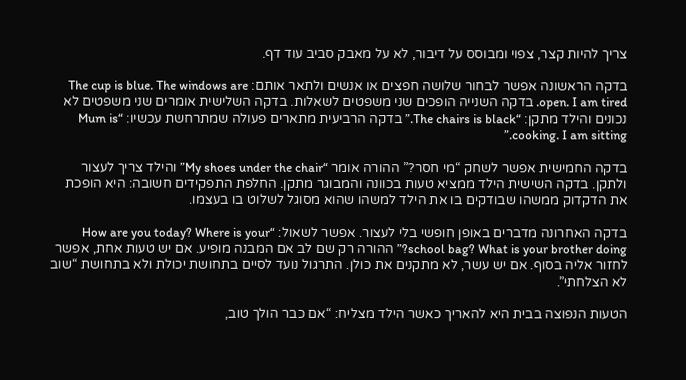צריך להיות קצר, צפוי ומבוסס על דיבור, לא על מאבק סביב עוד דף.

בדקה הראשונה אפשר לבחור שלושה חפצים או אנשים ולתאר אותם: The cup is blue. The windows are open. I am tired. בדקה השנייה הופכים שני משפטים לשאלות. בדקה השלישית אומרים שני משפטים לא נכונים והילד מתקן: “The chairs is black.” בדקה הרביעית מתארים פעולה שמתרחשת עכשיו: “Mum is cooking. I am sitting.”

בדקה החמישית אפשר לשחק “מי חסר?” ההורה אומר “My shoes under the chair” והילד צריך לעצור ולתקן. בדקה השישית הילד ממציא טעות בכוונה והמבוגר מתקן. החלפת התפקידים חשובה: היא הופכת את הדקדוק ממשהו שבודקים בו את הילד למשהו שהוא מסוגל לשלוט בו בעצמו.

בדקה האחרונה מדברים באופן חופשי בלי לעצור. אפשר לשאול: “How are you today? Where is your school bag? What is your brother doing?” ההורה רק שם לב אם המבנה מופיע. אם יש טעות אחת, אפשר לחזור אליה בסוף. אם יש עשר, לא מתקנים את כולן. התרגול נועד לסיים בתחושת יכולת ולא בתחושת “שוב לא הצלחתי”.

הטעות הנפוצה בבית היא להאריך כאשר הילד מצליח: “אם כבר הולך טוב,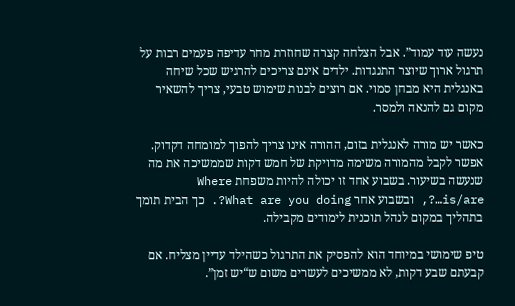נעשה עוד עמוד”. אבל הצלחה קצרה שחוזרת מחר עדיפה פעמים רבות על תרגול ארוך שיוצר התנגדות. ילדים אינם צריכים להרגיש שכל שיחה באנגלית היא מבחן סמוי. אם רוצים לבנות שימוש טבעי, צריך להשאיר מקום גם להנאה ולמסר.

כאשר יש מורה לאנגלית בזום, ההורה אינו צריך להפוך למומחה דקדוק. אפשר לקבל מהמורה משימה מדויקת של חמש דקות שממשיכה את מה שנעשה בשיעור. בשבוע אחד זו יכולה להיות משפחת Where is/are…?, ובשבוע אחר What are you doing?. כך הבית תומך בתהליך במקום לנהל תוכנית לימודים מקבילה.

טיפ שימושי במיוחד הוא להפסיק את התרגול כשהילד עדיין מצליח. אם קבעתם שבע דקות, לא ממשיכים לעשרים משום ש“יש זמן”.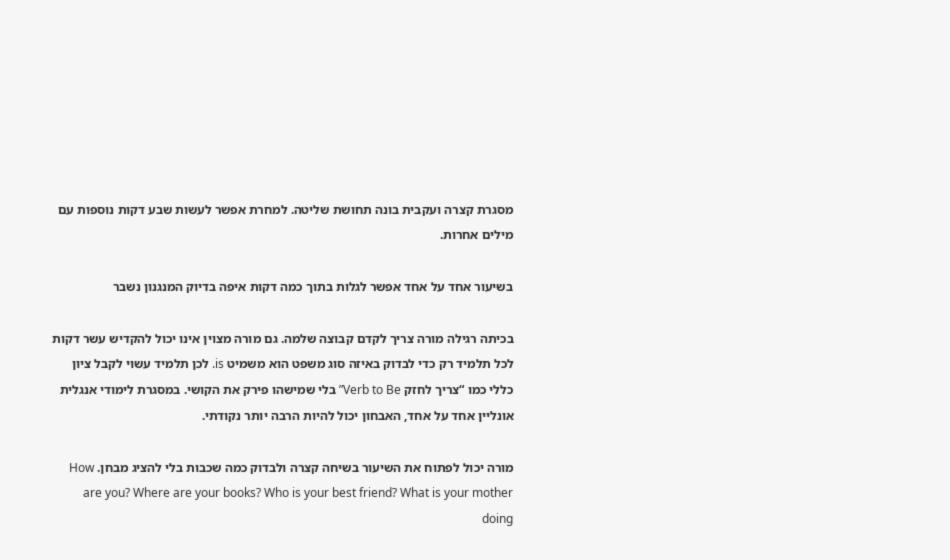מסגרת קצרה ועקבית בונה תחושת שליטה. למחרת אפשר לעשות שבע דקות נוספות עם מילים אחרות.

בשיעור אחד על אחד אפשר לגלות בתוך כמה דקות איפה בדיוק המנגנון נשבר

בכיתה רגילה מורה צריך לקדם קבוצה שלמה. גם מורה מצוין אינו יכול להקדיש עשר דקות לכל תלמיד רק כדי לבדוק באיזה סוג משפט הוא משמיט is. לכן תלמיד עשוי לקבל ציון כללי כמו “צריך לחזק Verb to Be” בלי שמישהו פירק את הקושי. במסגרת לימודי אנגלית אונליין אחד על אחד, האבחון יכול להיות הרבה יותר נקודתי.

מורה יכול לפתוח את השיעור בשיחה קצרה ולבדוק כמה שכבות בלי להציג מבחן. How are you? Where are your books? Who is your best friend? What is your mother doing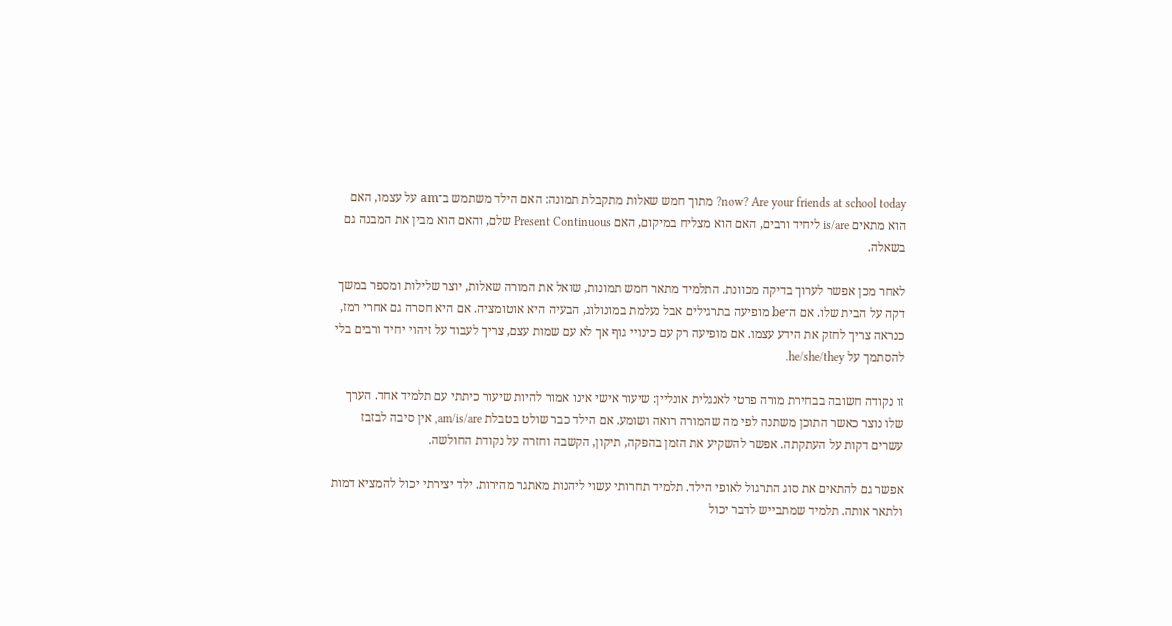now? Are your friends at school today? מתוך חמש שאלות מתקבלת תמונה: האם הילד משתמש ב־am על עצמו, האם הוא מתאים is/are ליחיד ורבים, האם הוא מצליח במיקום, האם Present Continuous שלם, והאם הוא מבין את המבנה גם בשאלה.

לאחר מכן אפשר לערוך בדיקה מכוונת. התלמיד מתאר חמש תמונות, שואל את המורה שאלות, יוצר שלילות ומספר במשך דקה על הבית שלו. אם ה־be מופיעה בתרגילים אבל נעלמת במונולוג, הבעיה היא אוטומציה. אם היא חסרה גם אחרי רמז, כנראה צריך לחזק את הידע עצמו. אם מופיעה רק עם כינויי גוף אך לא עם שמות עצם, צריך לעבוד על זיהוי יחיד ורבים בלי להסתמך על he/she/they.

זו נקודה חשובה בבחירת מורה פרטי לאנגלית אונליין: שיעור אישי אינו אמור להיות שיעור כיתתי עם תלמיד אחד. הערך שלו נוצר כאשר התוכן משתנה לפי מה שהמורה רואה ושומע. אם הילד כבר שולט בטבלת am/is/are, אין סיבה לבזבז עשרים דקות על העתקתה. אפשר להשקיע את הזמן בהפקה, תיקון, הקשבה וחזרה על נקודת החולשה.

אפשר גם להתאים את סוג התרגול לאופי הילד. תלמיד תחרותי עשוי ליהנות מאתגר מהירות. ילד יצירתי יכול להמציא דמות ולתאר אותה. תלמיד שמתבייש לדבר יכול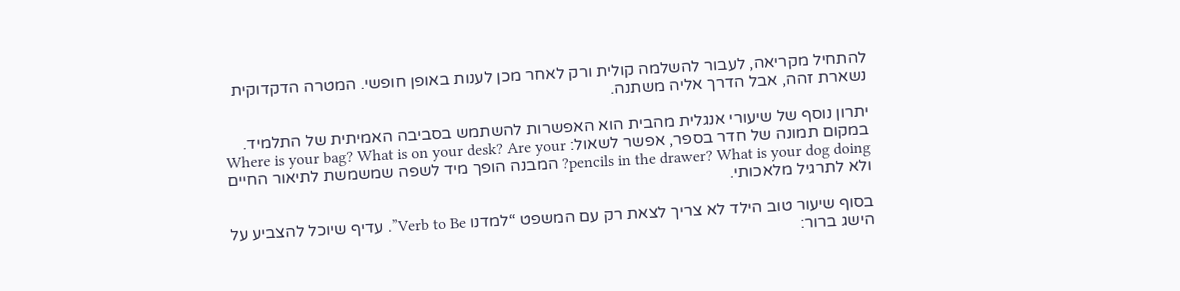להתחיל מקריאה, לעבור להשלמה קולית ורק לאחר מכן לענות באופן חופשי. המטרה הדקדוקית נשארת זהה, אבל הדרך אליה משתנה.

יתרון נוסף של שיעורי אנגלית מהבית הוא האפשרות להשתמש בסביבה האמיתית של התלמיד. במקום תמונה של חדר בספר, אפשר לשאול: Where is your bag? What is on your desk? Are your pencils in the drawer? What is your dog doing? המבנה הופך מיד לשפה שמשמשת לתיאור החיים ולא לתרגיל מלאכותי.

בסוף שיעור טוב הילד לא צריך לצאת רק עם המשפט “למדנו Verb to Be”. עדיף שיוכל להצביע על הישג ברור: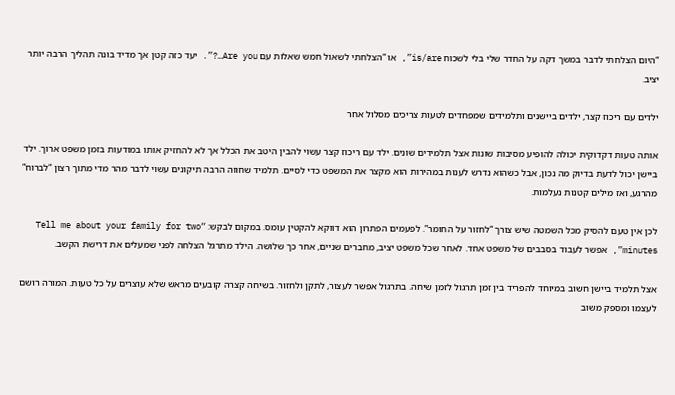“היום הצלחתי לדבר במשך דקה על החדר שלי בלי לשכוח is/are”, או “הצלחתי לשאול חמש שאלות עם Are you…?”. יעד כזה קטן אך מדיד בונה תהליך הרבה יותר יציב.

ילדים עם ריכוז קצר, ילדים ביישנים ותלמידים שמפחדים לטעות צריכים מסלול אחר

אותה טעות דקדוקית יכולה להופיע מסיבות שונות אצל תלמידים שונים. ילד עם ריכוז קצר עשוי להבין היטב את הכלל אך לא להחזיק אותו במודעות בזמן משפט ארוך. ילד ביישן יכול לדעת בדיוק מה נכון, אבל כשהוא נדרש לענות במהירות הוא מקצר את המשפט כדי לסיים. תלמיד שחווה הרבה תיקונים עשוי לדבר מהר מדי מתוך רצון “לברוח” מהרגע, ואז מילים קטנות נעלמות.

לכן אין טעם להסיק מכל השמטה שיש צורך “לחזור על החומר”. לפעמים הפתרון הוא דווקא להקטין עומס. במקום לבקש: “Tell me about your family for two minutes”, אפשר לעבוד בסבבים של משפט אחד. לאחר שכל משפט יציב, מחברים שניים, אחר כך שלושה. הילד מתרגל הצלחה לפני שמעלים את דרישת הקשב.

אצל תלמיד ביישן חשוב במיוחד להפריד בין זמן תרגול לזמן שיחה. בתרגול אפשר לעצור, לתקן ולחזור. בשיחה קצרה קובעים מראש שלא עוצרים על כל טעות. המורה רושם לעצמו ומספק משוב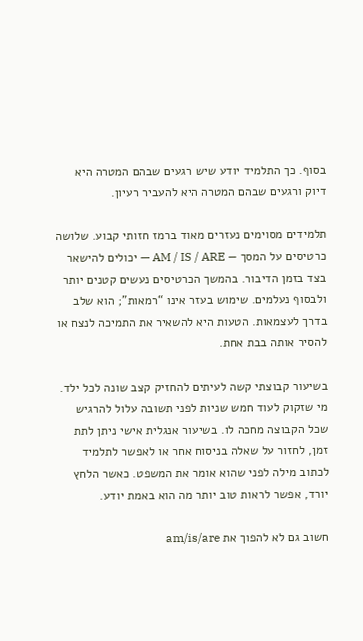בסוף. כך התלמיד יודע שיש רגעים שבהם המטרה היא דיוק ורגעים שבהם המטרה היא להעביר רעיון.

תלמידים מסוימים נעזרים מאוד ברמז חזותי קבוע. שלושה כרטיסים על המסך — AM / IS / ARE — יכולים להישאר בצד בזמן הדיבור. בהמשך הכרטיסים נעשים קטנים יותר ולבסוף נעלמים. שימוש בעזר אינו “רמאות”; הוא שלב בדרך לעצמאות. הטעות היא להשאיר את התמיכה לנצח או להסיר אותה בבת אחת.

בשיעור קבוצתי קשה לעיתים להחזיק קצב שונה לכל ילד. מי שזקוק לעוד חמש שניות לפני תשובה עלול להרגיש שכל הקבוצה מחכה לו. בשיעור אנגלית אישי ניתן לתת זמן, לחזור על שאלה בניסוח אחר או לאפשר לתלמיד לכתוב מילה לפני שהוא אומר את המשפט. כאשר הלחץ יורד, אפשר לראות טוב יותר מה הוא באמת יודע.

חשוב גם לא להפוך את am/is/are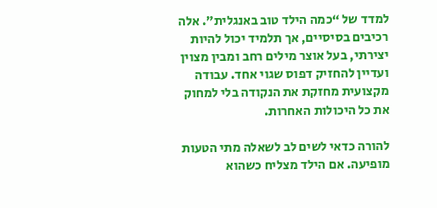למדד של “כמה הילד טוב באנגלית”. אלה רכיבים בסיסיים, אך תלמיד יכול להיות יצירתי, בעל אוצר מילים רחב ומבין מצוין ועדיין להחזיק דפוס שגוי אחד. עבודה מקצועית מחזקת את הנקודה בלי למחוק את כל היכולות האחרות.

להורה כדאי לשים לב לשאלה מתי הטעות מופיעה. אם הילד מצליח כשהוא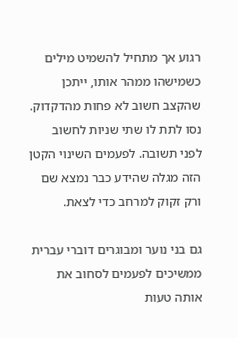רגוע אך מתחיל להשמיט מילים כשמישהו ממהר אותו, ייתכן שהקצב חשוב לא פחות מהדקדוק. נסו לתת לו שתי שניות לחשוב לפני תשובה. לפעמים השינוי הקטן הזה מגלה שהידע כבר נמצא שם ורק זקוק למרחב כדי לצאת.

גם בני נוער ומבוגרים דוברי עברית ממשיכים לפעמים לסחוב את אותה טעות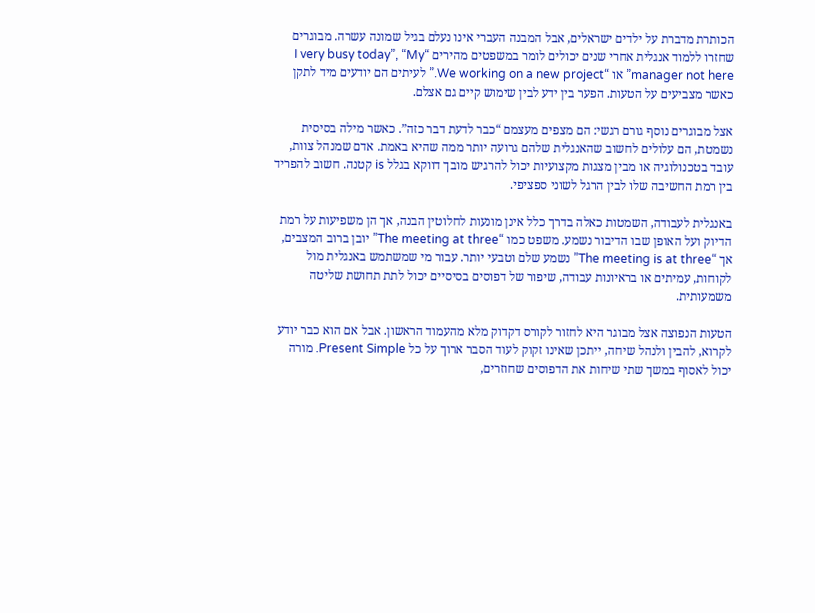הכותרת מדברת על ילדים ישראלים, אבל המבנה העברי אינו נעלם בגיל שמונה עשרה. מבוגרים שחזרו ללמוד אנגלית אחרי שנים יכולים לומר במשפטים מהירים “I very busy today”, “My manager not here” או “We working on a new project.” לעיתים הם יודעים מיד לתקן כאשר מצביעים על הטעות. הפער בין ידע לבין שימוש קיים גם אצלם.

אצל מבוגרים נוסף גורם רגשי: הם מצפים מעצמם “כבר לדעת דבר כזה”. כאשר מילה בסיסית נשמטת, הם עלולים לחשוב שהאנגלית שלהם גרועה יותר ממה שהיא באמת. אדם שמנהל צוות, עובד בטכנולוגיה או מבין מצגות מקצועיות יכול להרגיש מובך דווקא בגלל is קטנה. חשוב להפריד בין רמת החשיבה שלו לבין הרגל לשוני ספציפי.

באנגלית לעבודה, השמטות כאלה בדרך כלל אינן מונעות לחלוטין הבנה, אך הן משפיעות על רמת הדיוק ועל האופן שבו הדיבור נשמע. משפט כמו “The meeting at three” יובן ברוב המצבים, אך “The meeting is at three” נשמע שלם וטבעי יותר. עבור מי שמשתמש באנגלית מול לקוחות, עמיתים או בראיונות עבודה, שיפור של דפוסים בסיסיים יכול לתת תחושת שליטה משמעותית.

הטעות הנפוצה אצל מבוגר היא לחזור לקורס דקדוק מלא מהעמוד הראשון. אבל אם הוא כבר יודע לקרוא, להבין ולנהל שיחה, ייתכן שאינו זקוק לעוד הסבר ארוך על כל Present Simple. מורה יכול לאסוף במשך שתי שיחות את הדפוסים שחוזרים,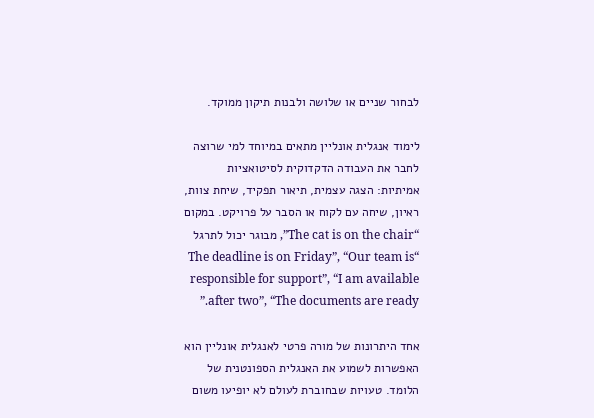לבחור שניים או שלושה ולבנות תיקון ממוקד.

לימוד אנגלית אונליין מתאים במיוחד למי שרוצה לחבר את העבודה הדקדוקית לסיטואציות אמיתיות: הצגה עצמית, תיאור תפקיד, שיחת צוות, ראיון, שיחה עם לקוח או הסבר על פרויקט. במקום “The cat is on the chair”, מבוגר יכול לתרגל “The deadline is on Friday”, “Our team is responsible for support”, “I am available after two”, “The documents are ready.”

אחד היתרונות של מורה פרטי לאנגלית אונליין הוא האפשרות לשמוע את האנגלית הספונטנית של הלומד. טעויות שבחוברת לעולם לא יופיעו משום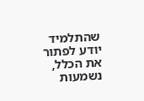שהתלמיד יודע לפתור את הכלל, נשמעות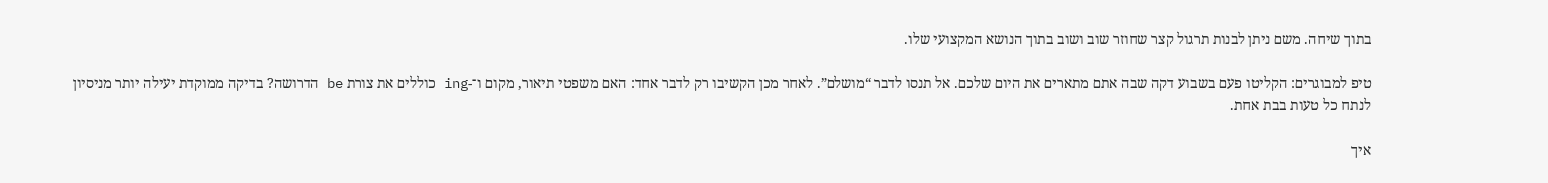בתוך שיחה. משם ניתן לבנות תרגול קצר שחוזר שוב ושוב בתוך הנושא המקצועי שלו.

טיפ למבוגרים: הקליטו פעם בשבוע דקה שבה אתם מתארים את היום שלכם. אל תנסו לדבר “מושלם”. לאחר מכן הקשיבו רק לדבר אחד: האם משפטי תיאור, מקום ו־-ing כוללים את צורת be הדרושה? בדיקה ממוקדת יעילה יותר מניסיון לנתח כל טעות בבת אחת.

איך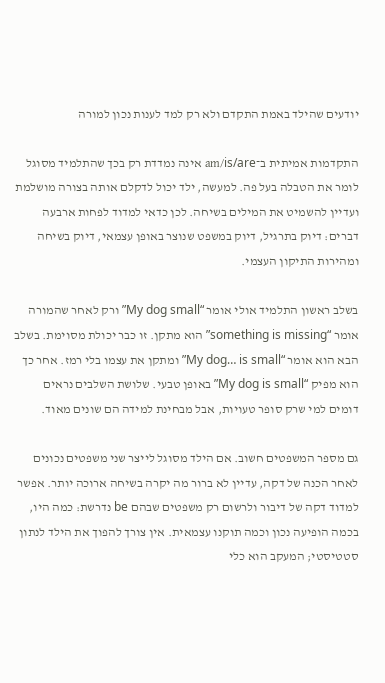יודעים שהילד באמת התקדם ולא רק למד לענות נכון למורה

התקדמות אמיתית ב־am/is/are אינה נמדדת רק בכך שהתלמיד מסוגל לומר את הטבלה בעל פה. למעשה, ילד יכול לדקלם אותה בצורה מושלמת ועדיין להשמיט את המילים בשיחה. לכן כדאי למדוד לפחות ארבעה דברים: דיוק בתרגיל, דיוק במשפט שנוצר באופן עצמאי, דיוק בשיחה ומהירות התיקון העצמי.

בשלב ראשון התלמיד אולי אומר “My dog small” ורק לאחר שהמורה אומר “something is missing” הוא מתקן. זו כבר יכולת מסוימת. בשלב הבא הוא אומר “My dog… is small” ומתקן את עצמו בלי רמז. אחר כך הוא מפיק “My dog is small” באופן טבעי. שלושת השלבים נראים דומים למי שרק סופר טעויות, אבל מבחינת למידה הם שונים מאוד.

גם מספר המשפטים חשוב. אם הילד מסוגל לייצר שני משפטים נכונים לאחר הכנה של דקה, עדיין לא ברור מה יקרה בשיחה ארוכה יותר. אפשר למדוד דקה של דיבור ולרשום רק משפטים שבהם be נדרשת: כמה היו, בכמה הופיעה נכון וכמה תוקנו עצמאית. אין צורך להפוך את הילד לנתון סטטיסטי; המעקב הוא כלי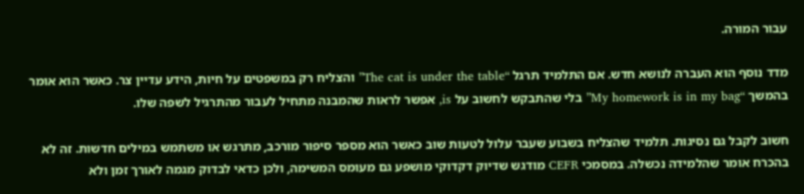עבור המורה.

מדד נוסף הוא העברה לנושא חדש. אם התלמיד תרגל “The cat is under the table” והצליח רק במשפטים על חיות, הידע עדיין צר. כאשר הוא אומר בהמשך “My homework is in my bag” בלי שהתבקש לחשוב על is, אפשר לראות שהמבנה מתחיל לעבור מהתרגיל לשפה שלו.

חשוב לקבל גם נסיגות. תלמיד שהצליח בשבוע שעבר עלול לטעות שוב כאשר הוא מספר סיפור מורכב, מתרגש או משתמש במילים חדשות. זה לא בהכרח אומר שהלמידה נכשלה. במסמכי CEFR מודגש שדיוק דקדוקי מושפע גם מעומס המשימה, ולכן כדאי לבדוק מגמה לאורך זמן ולא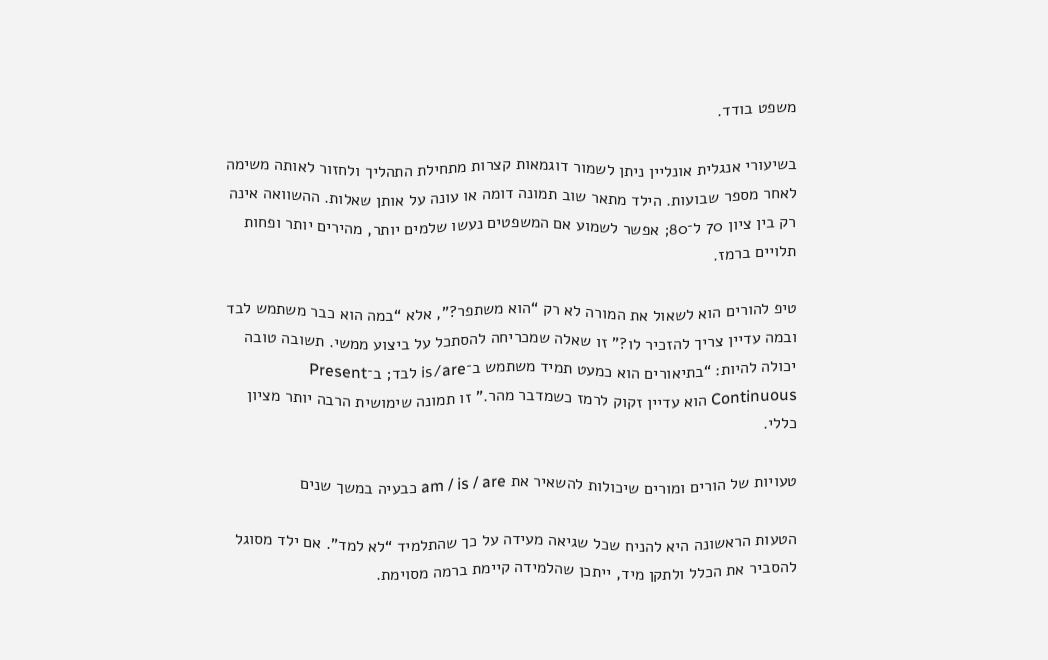משפט בודד.

בשיעורי אנגלית אונליין ניתן לשמור דוגמאות קצרות מתחילת התהליך ולחזור לאותה משימה לאחר מספר שבועות. הילד מתאר שוב תמונה דומה או עונה על אותן שאלות. ההשוואה אינה רק בין ציון 70 ל־80; אפשר לשמוע אם המשפטים נעשו שלמים יותר, מהירים יותר ופחות תלויים ברמז.

טיפ להורים הוא לשאול את המורה לא רק “הוא משתפר?”, אלא “במה הוא כבר משתמש לבד ובמה עדיין צריך להזכיר לו?” זו שאלה שמכריחה להסתכל על ביצוע ממשי. תשובה טובה יכולה להיות: “בתיאורים הוא כמעט תמיד משתמש ב־is/are לבד; ב־Present Continuous הוא עדיין זקוק לרמז כשמדבר מהר.” זו תמונה שימושית הרבה יותר מציון כללי.

טעויות של הורים ומורים שיכולות להשאיר את am / is / are כבעיה במשך שנים

הטעות הראשונה היא להניח שכל שגיאה מעידה על כך שהתלמיד “לא למד”. אם ילד מסוגל להסביר את הכלל ולתקן מיד, ייתכן שהלמידה קיימת ברמה מסוימת.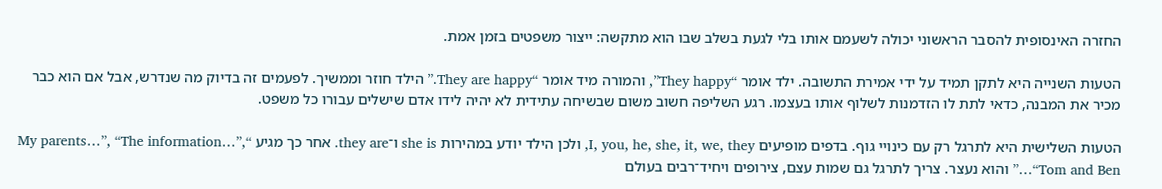החזרה האינסופית להסבר הראשוני יכולה לשעמם אותו בלי לגעת בשלב שבו הוא מתקשה: ייצור משפטים בזמן אמת.

הטעות השנייה היא לתקן תמיד על ידי אמירת התשובה. ילד אומר “They happy”, והמורה מיד אומר “They are happy.” הילד חוזר וממשיך. לפעמים זה בדיוק מה שנדרש, אבל אם הוא כבר מכיר את המבנה, כדאי לתת לו הזדמנות לשלוף אותו בעצמו. רגע השליפה חשוב משום שבשיחה עתידית לא יהיה לידו אדם שישלים עבורו כל משפט.

הטעות השלישית היא לתרגל רק עם כינויי גוף. בדפים מופיעים I, you, he, she, it, we, they, ולכן הילד יודע במהירות she is ו־they are. אחר כך מגיע “My parents…”, “The information…”, “Tom and Ben…” והוא נעצר. צריך לתרגל גם שמות עצם, צירופים ויחיד־רבים בעולם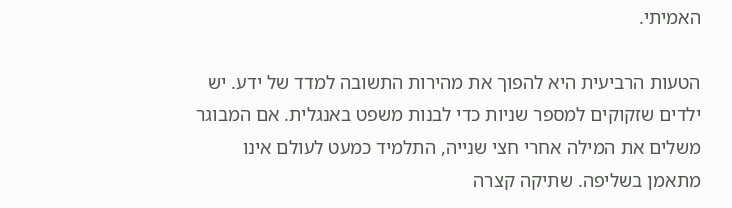האמיתי.

הטעות הרביעית היא להפוך את מהירות התשובה למדד של ידע. יש ילדים שזקוקים למספר שניות כדי לבנות משפט באנגלית. אם המבוגר משלים את המילה אחרי חצי שנייה, התלמיד כמעט לעולם אינו מתאמן בשליפה. שתיקה קצרה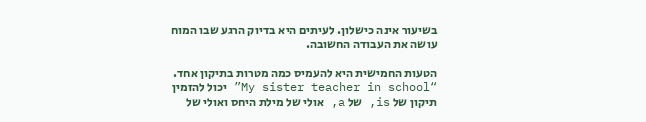בשיעור אינה כישלון. לעיתים היא בדיוק הרגע שבו המוח עושה את העבודה החשובה.

הטעות החמישית היא להעמיס כמה מטרות בתיקון אחד. “My sister teacher in school” יכול להזמין תיקון של is, של a, אולי של מילת היחס ואולי של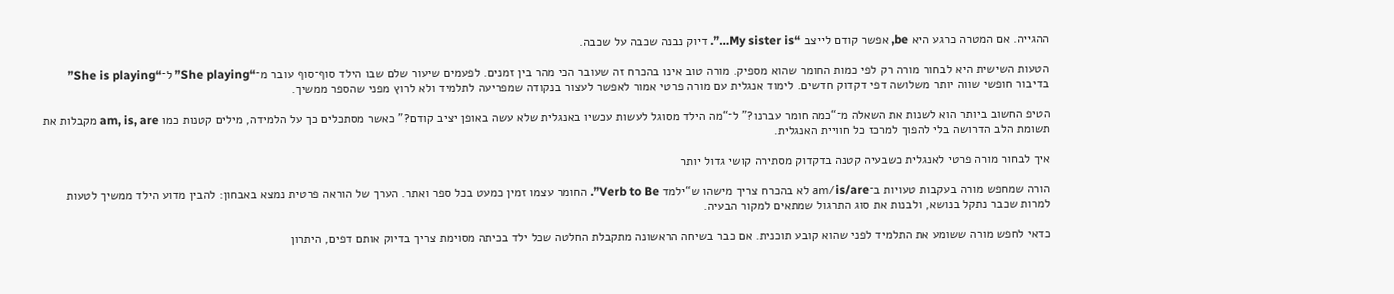ההגייה. אם המטרה כרגע היא be, אפשר קודם לייצב “My sister is…”. דיוק נבנה שכבה על שכבה.

הטעות השישית היא לבחור מורה רק לפי כמות החומר שהוא מספיק. מורה טוב אינו בהכרח זה שעובר הכי מהר בין זמנים. לפעמים שיעור שלם שבו הילד סוף־סוף עובר מ־“She playing” ל־“She is playing” בדיבור חופשי שווה יותר משלושה דפי דקדוק חדשים. לימוד אנגלית עם מורה פרטי אמור לאפשר לעצור בנקודה שמפריעה לתלמיד ולא לרוץ מפני שהספר ממשיך.

הטיפ החשוב ביותר הוא לשנות את השאלה מ־“כמה חומר עברנו?” ל־“מה הילד מסוגל לעשות עכשיו באנגלית שלא עשה באופן יציב קודם?” כאשר מסתכלים כך על הלמידה, מילים קטנות כמו am, is, are מקבלות את תשומת הלב הדרושה בלי להפוך למרכז כל חוויית האנגלית.

איך לבחור מורה פרטי לאנגלית כשבעיה קטנה בדקדוק מסתירה קושי גדול יותר

הורה שמחפש מורה בעקבות טעויות ב־am/is/are לא בהכרח צריך מישהו ש“ילמד Verb to Be”. החומר עצמו זמין כמעט בכל ספר ואתר. הערך של הוראה פרטית נמצא באבחון: להבין מדוע הילד ממשיך לטעות למרות שכבר נתקל בנושא, ולבנות את סוג התרגול שמתאים למקור הבעיה.

כדאי לחפש מורה ששומע את התלמיד לפני שהוא קובע תוכנית. אם כבר בשיחה הראשונה מתקבלת החלטה שכל ילד בכיתה מסוימת צריך בדיוק אותם דפים, היתרון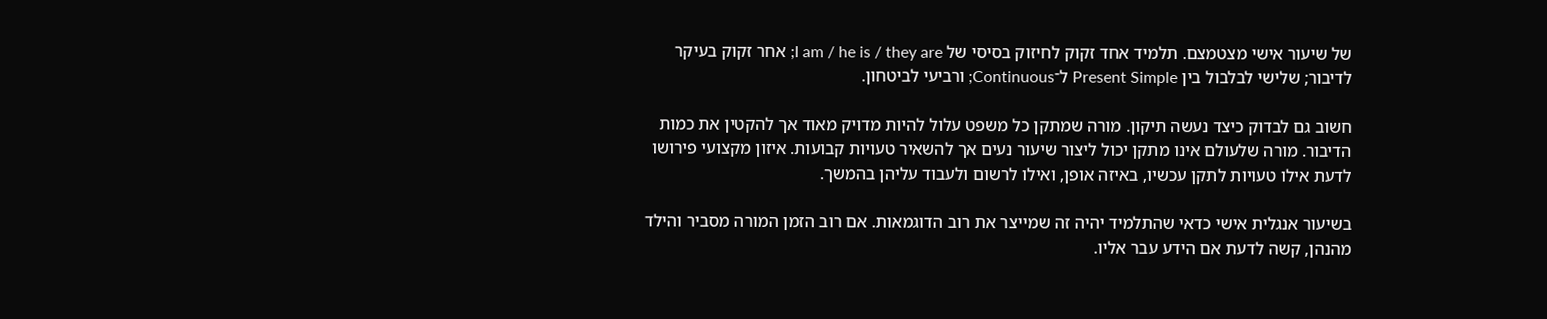של שיעור אישי מצטמצם. תלמיד אחד זקוק לחיזוק בסיסי של I am / he is / they are; אחר זקוק בעיקר לדיבור; שלישי לבלבול בין Present Simple ל־Continuous; ורביעי לביטחון.

חשוב גם לבדוק כיצד נעשה תיקון. מורה שמתקן כל משפט עלול להיות מדויק מאוד אך להקטין את כמות הדיבור. מורה שלעולם אינו מתקן יכול ליצור שיעור נעים אך להשאיר טעויות קבועות. איזון מקצועי פירושו לדעת אילו טעויות לתקן עכשיו, באיזה אופן, ואילו לרשום ולעבוד עליהן בהמשך.

בשיעור אנגלית אישי כדאי שהתלמיד יהיה זה שמייצר את רוב הדוגמאות. אם רוב הזמן המורה מסביר והילד מהנהן, קשה לדעת אם הידע עבר אליו.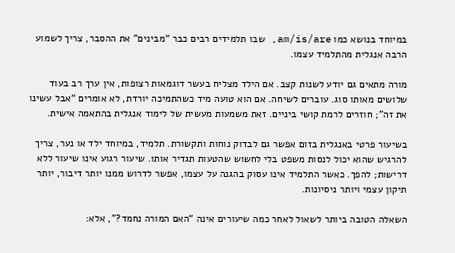במיוחד בנושא כמו am/is/are, שבו תלמידים רבים כבר “מבינים” את ההסבר, צריך לשמוע הרבה אנגלית מהתלמיד עצמו.

מורה מתאים גם יודע לשנות קצב. אם הילד מצליח בעשר דוגמאות רצופות, אין ערך רב בעוד שלושים מאותו סוג. עוברים לשיחה. אם הוא טועה מיד כשהתמיכה יורדת, לא אומרים “אבל עשינו את זה”; חוזרים לרמת קושי ביניים. זאת משמעות מעשית של לימוד אנגלית בהתאמה אישית.

בשיעור פרטי באנגלית בזום אפשר גם לבדוק נוחות ותקשורת. תלמיד, במיוחד ילד או נער, צריך להרגיש שהוא יכול לנסות משפט בלי לחשוש שהטעות תגדיר אותו. שיעור רגוע אינו שיעור ללא דרישות; להפך. כאשר התלמיד אינו עסוק בהגנה על עצמו, אפשר לדרוש ממנו יותר דיבור, יותר תיקון עצמי ויותר ניסיונות.

השאלה הטובה ביותר לשאול לאחר כמה שיעורים אינה “האם המורה נחמד?”, אלא: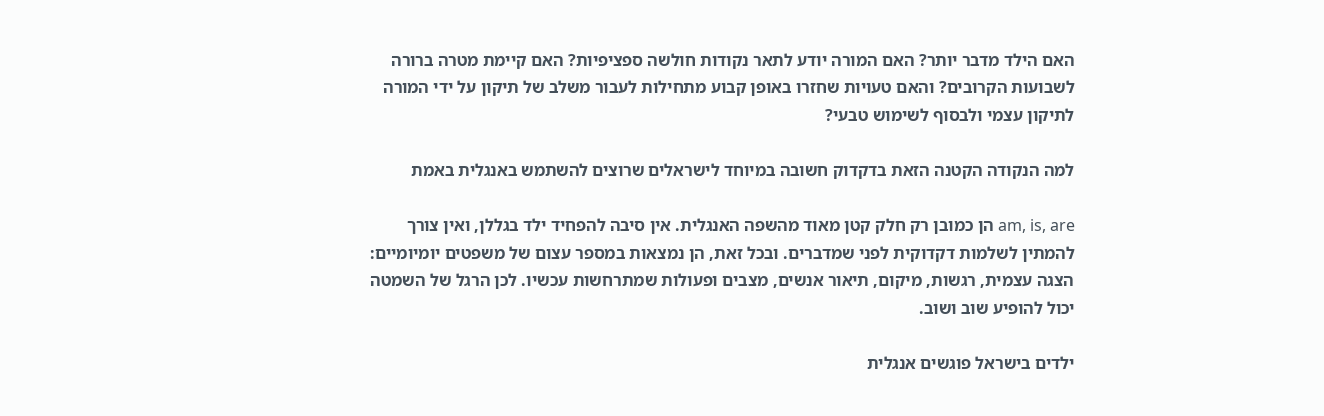האם הילד מדבר יותר? האם המורה יודע לתאר נקודות חולשה ספציפיות? האם קיימת מטרה ברורה לשבועות הקרובים? והאם טעויות שחזרו באופן קבוע מתחילות לעבור משלב של תיקון על ידי המורה לתיקון עצמי ולבסוף לשימוש טבעי?

למה הנקודה הקטנה הזאת בדקדוק חשובה במיוחד לישראלים שרוצים להשתמש באנגלית באמת

am, is, are הן כמובן רק חלק קטן מאוד מהשפה האנגלית. אין סיבה להפחיד ילד בגללן, ואין צורך להמתין לשלמות דקדוקית לפני שמדברים. ובכל זאת, הן נמצאות במספר עצום של משפטים יומיומיים: הצגה עצמית, רגשות, מיקום, תיאור אנשים, מצבים ופעולות שמתרחשות עכשיו. לכן הרגל של השמטה יכול להופיע שוב ושוב.

ילדים בישראל פוגשים אנגלית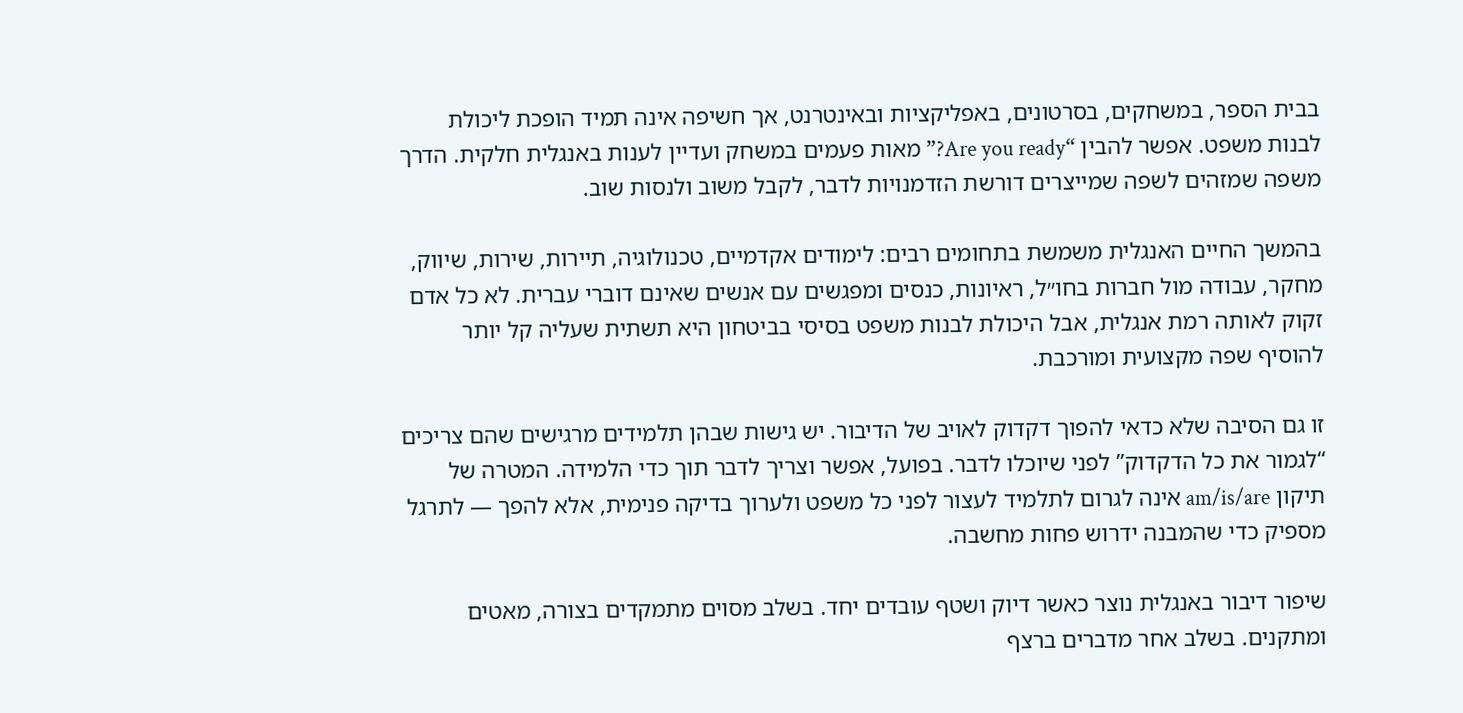בבית הספר, במשחקים, בסרטונים, באפליקציות ובאינטרנט, אך חשיפה אינה תמיד הופכת ליכולת לבנות משפט. אפשר להבין “Are you ready?” מאות פעמים במשחק ועדיין לענות באנגלית חלקית. הדרך משפה שמזהים לשפה שמייצרים דורשת הזדמנויות לדבר, לקבל משוב ולנסות שוב.

בהמשך החיים האנגלית משמשת בתחומים רבים: לימודים אקדמיים, טכנולוגיה, תיירות, שירות, שיווק, מחקר, עבודה מול חברות בחו״ל, ראיונות, כנסים ומפגשים עם אנשים שאינם דוברי עברית. לא כל אדם זקוק לאותה רמת אנגלית, אבל היכולת לבנות משפט בסיסי בביטחון היא תשתית שעליה קל יותר להוסיף שפה מקצועית ומורכבת.

זו גם הסיבה שלא כדאי להפוך דקדוק לאויב של הדיבור. יש גישות שבהן תלמידים מרגישים שהם צריכים “לגמור את כל הדקדוק” לפני שיוכלו לדבר. בפועל, אפשר וצריך לדבר תוך כדי הלמידה. המטרה של תיקון am/is/are אינה לגרום לתלמיד לעצור לפני כל משפט ולערוך בדיקה פנימית, אלא להפך — לתרגל מספיק כדי שהמבנה ידרוש פחות מחשבה.

שיפור דיבור באנגלית נוצר כאשר דיוק ושטף עובדים יחד. בשלב מסוים מתמקדים בצורה, מאטים ומתקנים. בשלב אחר מדברים ברצף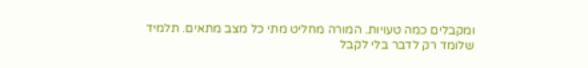ומקבלים כמה טעויות. המורה מחליט מתי כל מצב מתאים. תלמיד שלומד רק לדבר בלי לקבל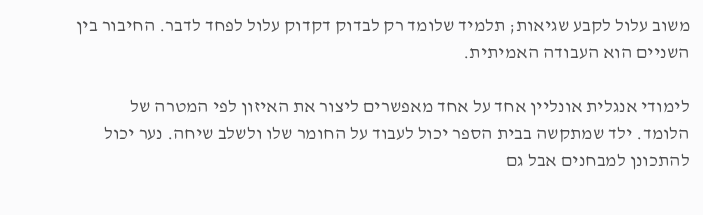משוב עלול לקבע שגיאות; תלמיד שלומד רק לבדוק דקדוק עלול לפחד לדבר. החיבור בין השניים הוא העבודה האמיתית.

לימודי אנגלית אונליין אחד על אחד מאפשרים ליצור את האיזון לפי המטרה של הלומד. ילד שמתקשה בבית הספר יכול לעבוד על החומר שלו ולשלב שיחה. נער יכול להתכונן למבחנים אבל גם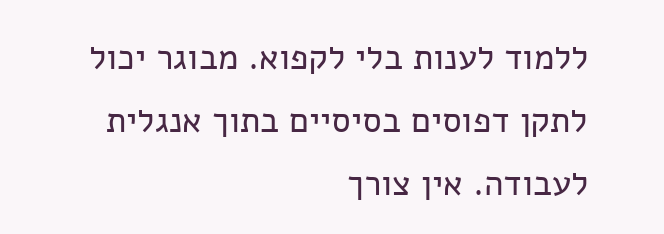ללמוד לענות בלי לקפוא. מבוגר יכול לתקן דפוסים בסיסיים בתוך אנגלית לעבודה. אין צורך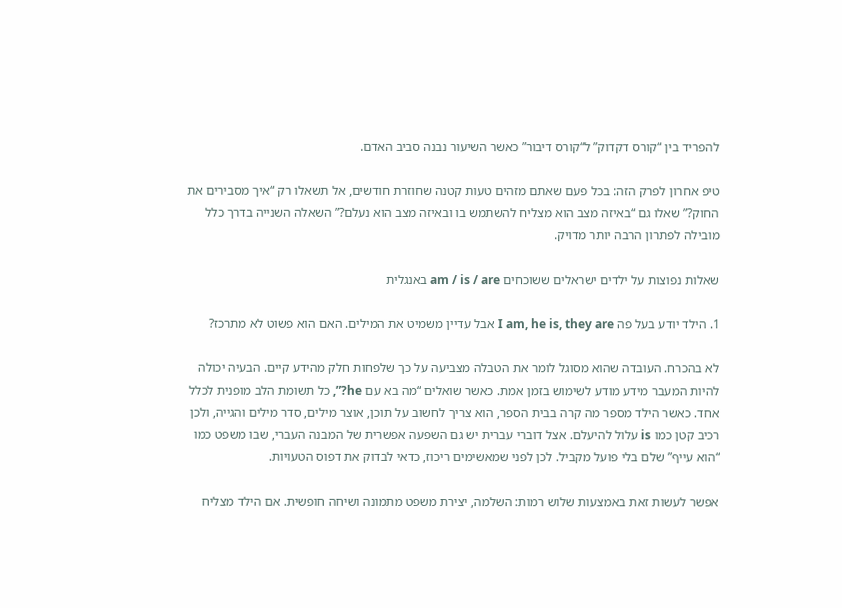להפריד בין “קורס דקדוק” ל“קורס דיבור” כאשר השיעור נבנה סביב האדם.

טיפ אחרון לפרק הזה: בכל פעם שאתם מזהים טעות קטנה שחוזרת חודשים, אל תשאלו רק “איך מסבירים את החוק?” שאלו גם “באיזה מצב הוא מצליח להשתמש בו ובאיזה מצב הוא נעלם?” השאלה השנייה בדרך כלל מובילה לפתרון הרבה יותר מדויק.

שאלות נפוצות על ילדים ישראלים ששוכחים am / is / are באנגלית

1. הילד יודע בעל פה I am, he is, they are אבל עדיין משמיט את המילים. האם הוא פשוט לא מתרכז?

לא בהכרח. העובדה שהוא מסוגל לומר את הטבלה מצביעה על כך שלפחות חלק מהידע קיים. הבעיה יכולה להיות המעבר מידע מודע לשימוש בזמן אמת. כאשר שואלים “מה בא עם he?”, כל תשומת הלב מופנית לכלל אחד. כאשר הילד מספר מה קרה בבית הספר, הוא צריך לחשוב על תוכן, אוצר מילים, סדר מילים והגייה, ולכן רכיב קטן כמו is עלול להיעלם. אצל דוברי עברית יש גם השפעה אפשרית של המבנה העברי, שבו משפט כמו “הוא עייף” שלם בלי פועל מקביל. לכן לפני שמאשימים ריכוז, כדאי לבדוק את דפוס הטעויות.

אפשר לעשות זאת באמצעות שלוש רמות: השלמה, יצירת משפט מתמונה ושיחה חופשית. אם הילד מצליח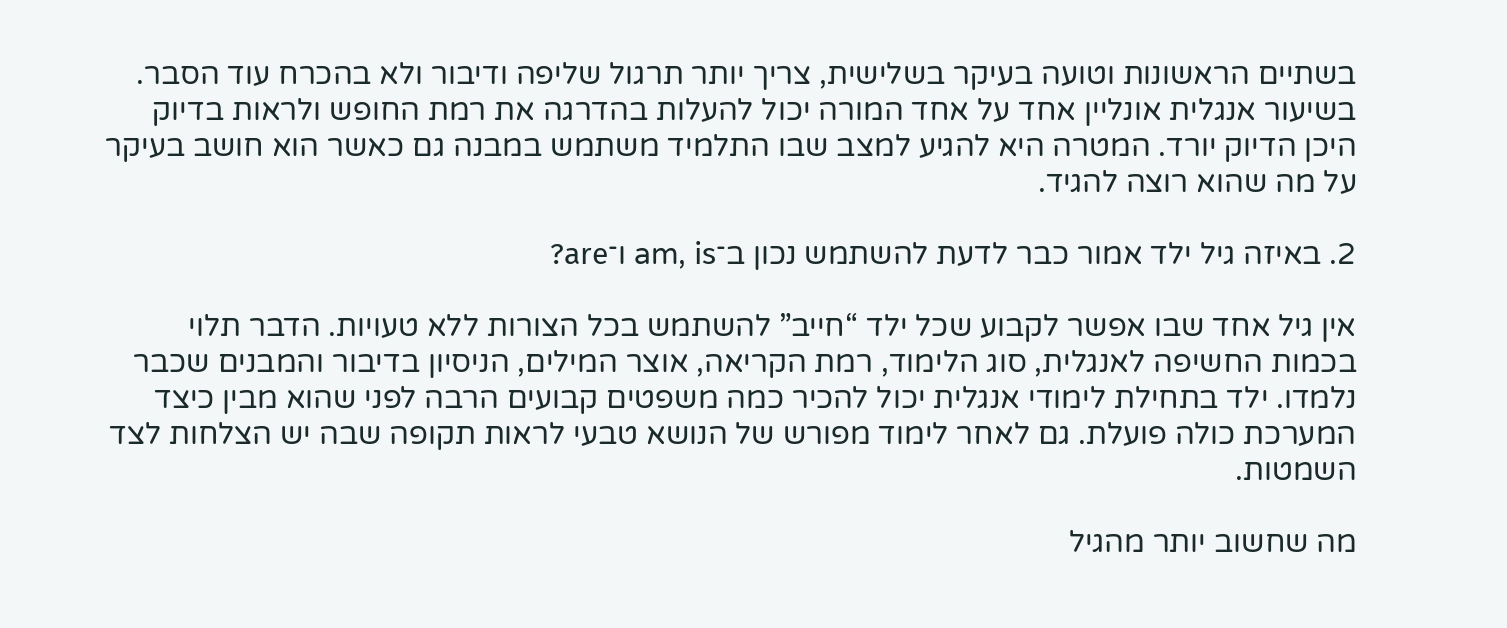בשתיים הראשונות וטועה בעיקר בשלישית, צריך יותר תרגול שליפה ודיבור ולא בהכרח עוד הסבר. בשיעור אנגלית אונליין אחד על אחד המורה יכול להעלות בהדרגה את רמת החופש ולראות בדיוק היכן הדיוק יורד. המטרה היא להגיע למצב שבו התלמיד משתמש במבנה גם כאשר הוא חושב בעיקר על מה שהוא רוצה להגיד.

2. באיזה גיל ילד אמור כבר לדעת להשתמש נכון ב־am, is ו־are?

אין גיל אחד שבו אפשר לקבוע שכל ילד “חייב” להשתמש בכל הצורות ללא טעויות. הדבר תלוי בכמות החשיפה לאנגלית, סוג הלימוד, רמת הקריאה, אוצר המילים, הניסיון בדיבור והמבנים שכבר נלמדו. ילד בתחילת לימודי אנגלית יכול להכיר כמה משפטים קבועים הרבה לפני שהוא מבין כיצד המערכת כולה פועלת. גם לאחר לימוד מפורש של הנושא טבעי לראות תקופה שבה יש הצלחות לצד השמטות.

מה שחשוב יותר מהגיל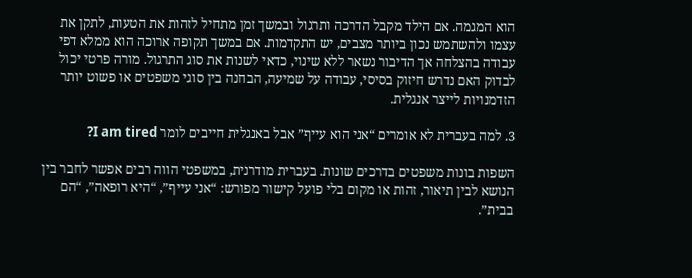הוא המגמה. אם הילד מקבל הדרכה ותרגול ובמשך זמן מתחיל לזהות את הטעות, לתקן את עצמו ולהשתמש נכון ביותר מצבים, יש התקדמות. אם במשך תקופה ארוכה הוא ממלא דפי עבודה בהצלחה אך הדיבור נשאר ללא שינוי, כדאי לשנות את סוג התרגול. מורה פרטי יכול לבדוק האם נדרש חיזוק בסיסי, עבודה על שמיעה, הבחנה בין סוגי משפטים או פשוט יותר הזדמנויות לייצר אנגלית.

3. למה בעברית לא אומרים “אני הוא עייף” אבל באנגלית חייבים לומר I am tired?

השפות בונות משפטים בדרכים שונות. בעברית מודרנית, במשפטי הווה רבים אפשר לחבר בין הנושא לבין תיאור, זהות או מקום בלי פועל קישור מפורש: “אני עייף”, “היא רופאה”, “הם בבית”.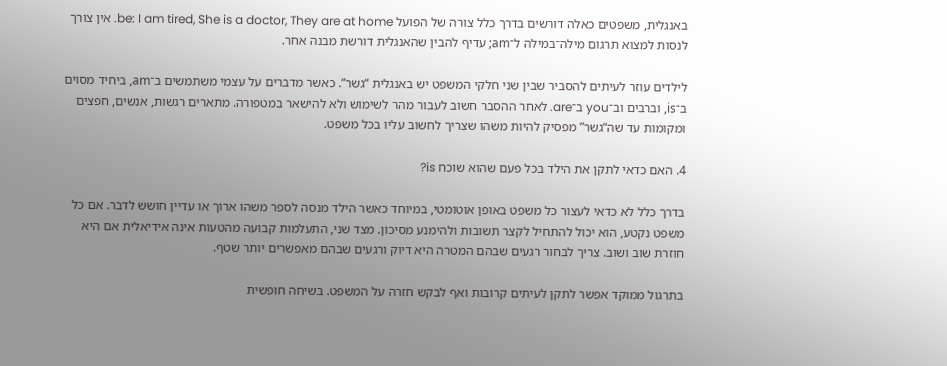באנגלית, משפטים כאלה דורשים בדרך כלל צורה של הפועל be: I am tired, She is a doctor, They are at home. אין צורך לנסות למצוא תרגום מילה־במילה ל־am; עדיף להבין שהאנגלית דורשת מבנה אחר.

לילדים עוזר לעיתים להסביר שבין שני חלקי המשפט יש באנגלית “גשר”. כאשר מדברים על עצמי משתמשים ב־am, ביחיד מסוים ב־is, וברבים וב־you ב־are. לאחר ההסבר חשוב לעבור מהר לשימוש ולא להישאר במטפורה. מתארים רגשות, אנשים, חפצים ומקומות עד שה“גשר” מפסיק להיות משהו שצריך לחשוב עליו בכל משפט.

4. האם כדאי לתקן את הילד בכל פעם שהוא שוכח is?

בדרך כלל לא כדאי לעצור כל משפט באופן אוטומטי, במיוחד כאשר הילד מנסה לספר משהו ארוך או עדיין חושש לדבר. אם כל משפט נקטע, הוא יכול להתחיל לקצר תשובות ולהימנע מסיכון. מצד שני, התעלמות קבועה מהטעות אינה אידיאלית אם היא חוזרת שוב ושוב. צריך לבחור רגעים שבהם המטרה היא דיוק ורגעים שבהם מאפשרים יותר שטף.

בתרגול ממוקד אפשר לתקן לעיתים קרובות ואף לבקש חזרה על המשפט. בשיחה חופשית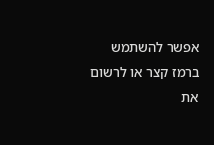אפשר להשתמש ברמז קצר או לרשום את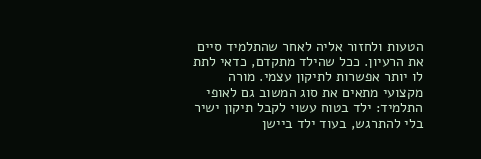הטעות ולחזור אליה לאחר שהתלמיד סיים את הרעיון. ככל שהילד מתקדם, כדאי לתת לו יותר אפשרות לתיקון עצמי. מורה מקצועי מתאים את סוג המשוב גם לאופי התלמיד: ילד בטוח עשוי לקבל תיקון ישיר בלי להתרגש, בעוד ילד ביישן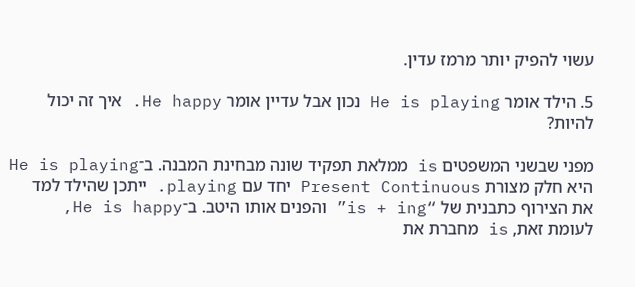עשוי להפיק יותר מרמז עדין.

5. הילד אומר He is playing נכון אבל עדיין אומר He happy. איך זה יכול להיות?

מפני שבשני המשפטים is ממלאת תפקיד שונה מבחינת המבנה. ב־He is playing היא חלק מצורת Present Continuous יחד עם playing. ייתכן שהילד למד את הצירוף כתבנית של “is + ing” והפנים אותו היטב. ב־He is happy, לעומת זאת, is מחברת את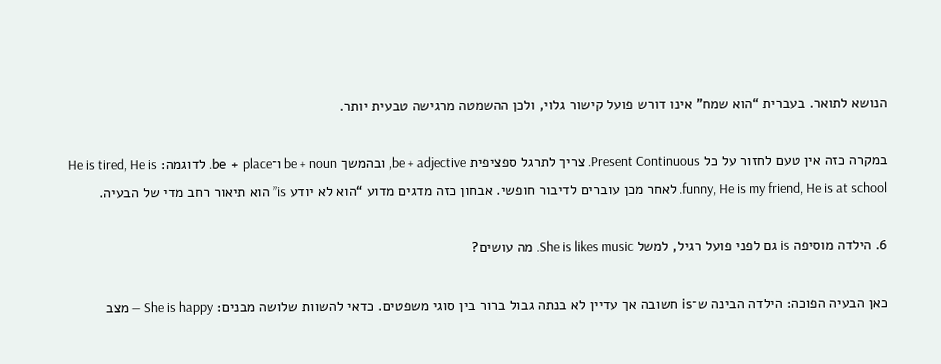הנושא לתואר. בעברית “הוא שמח” אינו דורש פועל קישור גלוי, ולכן ההשמטה מרגישה טבעית יותר.

במקרה כזה אין טעם לחזור על כל Present Continuous. צריך לתרגל ספציפית be + adjective, ובהמשך be + noun ו־be + place. לדוגמה: He is tired, He is funny, He is my friend, He is at school. לאחר מכן עוברים לדיבור חופשי. אבחון כזה מדגים מדוע “הוא לא יודע is” הוא תיאור רחב מדי של הבעיה.

6. הילדה מוסיפה is גם לפני פועל רגיל, למשל She is likes music. מה עושים?

כאן הבעיה הפוכה: הילדה הבינה ש־is חשובה אך עדיין לא בנתה גבול ברור בין סוגי משפטים. כדאי להשוות שלושה מבנים: She is happy — מצב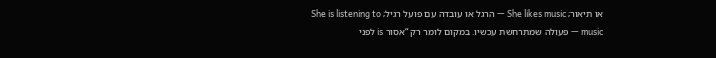או תיאור; She likes music — הרגל או עובדה עם פועל רגיל; She is listening to music — פעולה שמתרחשת עכשיו. במקום לומר רק “אסור is לפני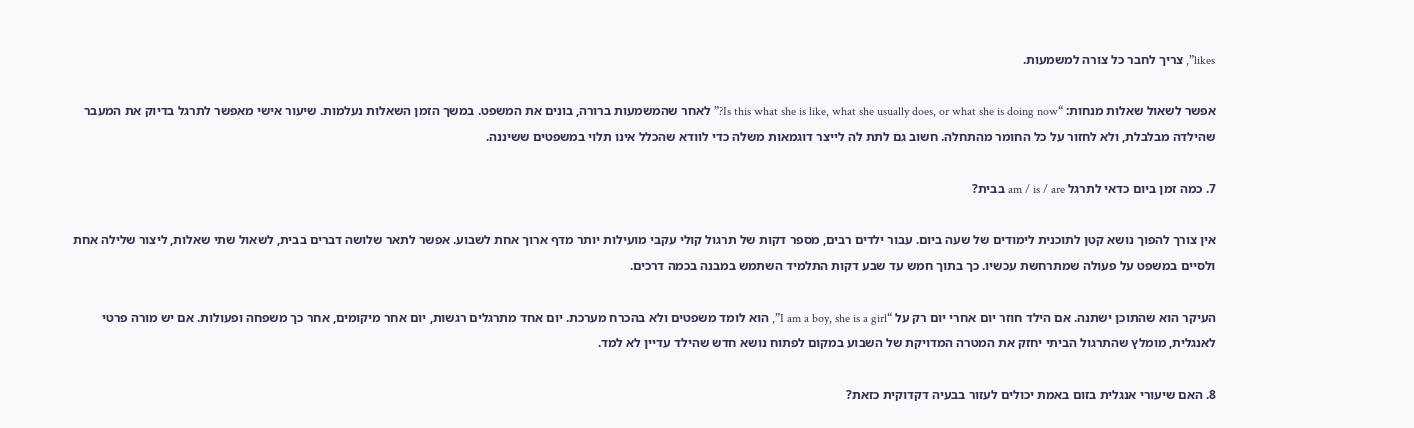likes”, צריך לחבר כל צורה למשמעות.

אפשר לשאול שאלות מנחות: “Is this what she is like, what she usually does, or what she is doing now?” לאחר שהמשמעות ברורה, בונים את המשפט. במשך הזמן השאלות נעלמות. שיעור אישי מאפשר לתרגל בדיוק את המעבר שהילדה מבלבלת, ולא לחזור על כל החומר מהתחלה. חשוב גם לתת לה לייצר דוגמאות משלה כדי לוודא שהכלל אינו תלוי במשפטים ששיננה.

7. כמה זמן ביום כדאי לתרגל am / is / are בבית?

אין צורך להפוך נושא קטן לתוכנית לימודים של שעה ביום. עבור ילדים רבים, מספר דקות של תרגול קולי עקבי מועילות יותר מדף ארוך אחת לשבוע. אפשר לתאר שלושה דברים בבית, לשאול שתי שאלות, ליצור שלילה אחת ולסיים במשפט על פעולה שמתרחשת עכשיו. כך בתוך חמש עד שבע דקות התלמיד השתמש במבנה בכמה דרכים.

העיקר הוא שהתוכן ישתנה. אם הילד חוזר יום אחרי יום רק על “I am a boy, she is a girl”, הוא לומד משפטים ולא בהכרח מערכת. יום אחד מתרגלים רגשות, יום אחר מיקומים, אחר כך משפחה ופעולות. אם יש מורה פרטי לאנגלית, מומלץ שהתרגול הביתי יחזק את המטרה המדויקת של השבוע במקום לפתוח נושא חדש שהילד עדיין לא למד.

8. האם שיעורי אנגלית בזום באמת יכולים לעזור בבעיה דקדוקית כזאת?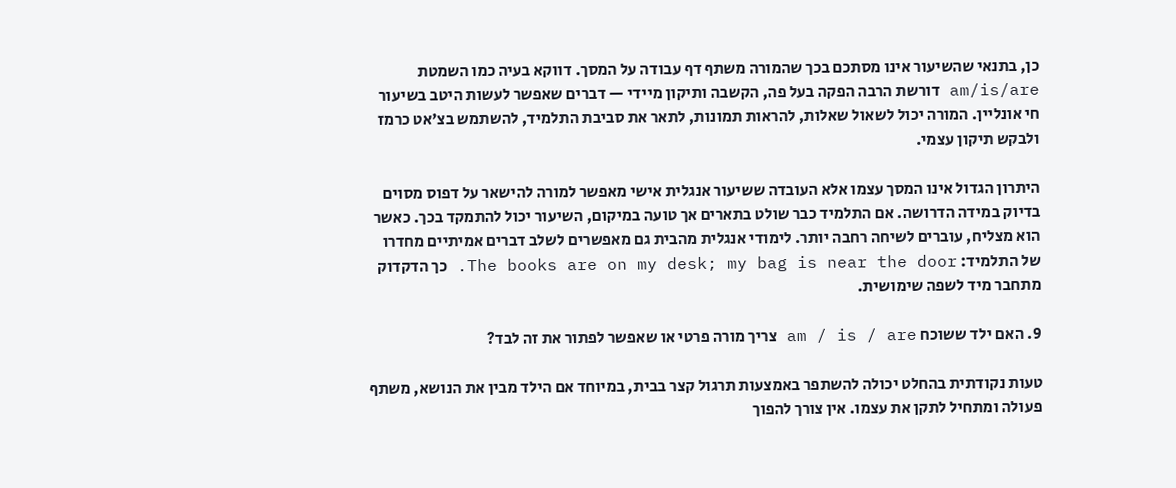כן, בתנאי שהשיעור אינו מסתכם בכך שהמורה משתף דף עבודה על המסך. דווקא בעיה כמו השמטת am/is/are דורשת הרבה הפקה בעל פה, הקשבה ותיקון מיידי — דברים שאפשר לעשות היטב בשיעור חי אונליין. המורה יכול לשאול שאלות, להראות תמונות, לתאר את סביבת התלמיד, להשתמש בצ'אט כרמז ולבקש תיקון עצמי.

היתרון הגדול אינו המסך עצמו אלא העובדה ששיעור אנגלית אישי מאפשר למורה להישאר על דפוס מסוים בדיוק במידה הדרושה. אם התלמיד כבר שולט בתארים אך טועה במיקום, השיעור יכול להתמקד בכך. כאשר הוא מצליח, עוברים לשיחה רחבה יותר. לימודי אנגלית מהבית גם מאפשרים לשלב דברים אמיתיים מחדרו של התלמיד: The books are on my desk; my bag is near the door. כך הדקדוק מתחבר מיד לשפה שימושית.

9. האם ילד ששוכח am / is / are צריך מורה פרטי או שאפשר לפתור את זה לבד?

טעות נקודתית בהחלט יכולה להשתפר באמצעות תרגול קצר בבית, במיוחד אם הילד מבין את הנושא, משתף פעולה ומתחיל לתקן את עצמו. אין צורך להפוך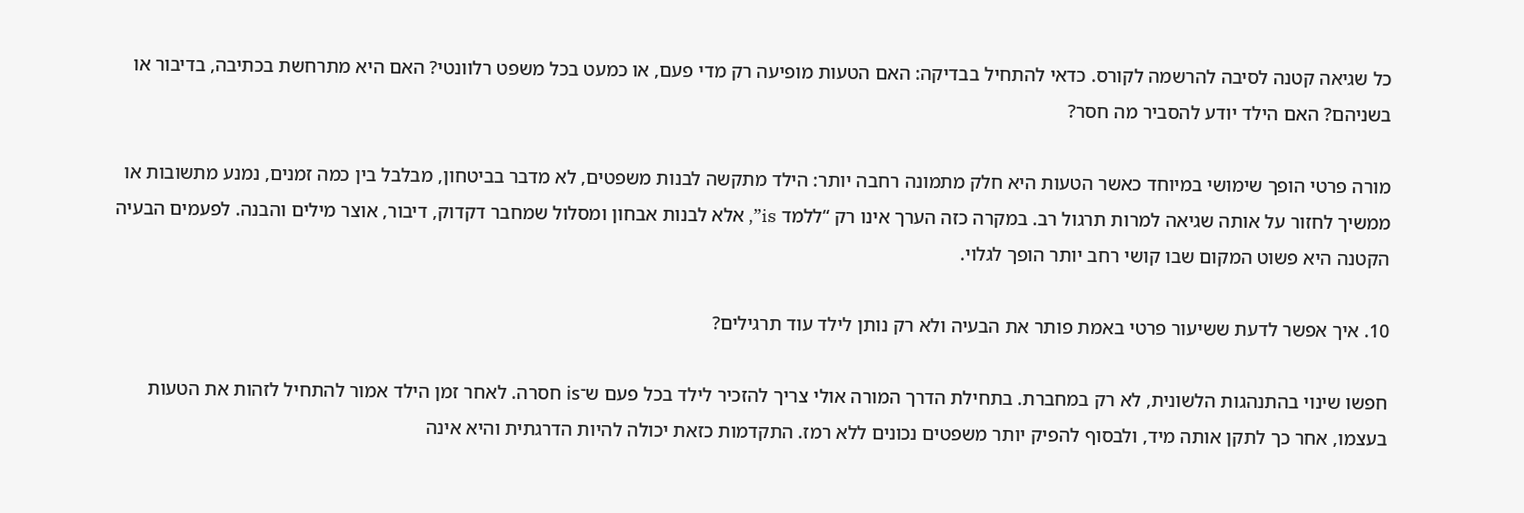כל שגיאה קטנה לסיבה להרשמה לקורס. כדאי להתחיל בבדיקה: האם הטעות מופיעה רק מדי פעם, או כמעט בכל משפט רלוונטי? האם היא מתרחשת בכתיבה, בדיבור או בשניהם? האם הילד יודע להסביר מה חסר?

מורה פרטי הופך שימושי במיוחד כאשר הטעות היא חלק מתמונה רחבה יותר: הילד מתקשה לבנות משפטים, לא מדבר בביטחון, מבלבל בין כמה זמנים, נמנע מתשובות או ממשיך לחזור על אותה שגיאה למרות תרגול רב. במקרה כזה הערך אינו רק “ללמד is”, אלא לבנות אבחון ומסלול שמחבר דקדוק, דיבור, אוצר מילים והבנה. לפעמים הבעיה הקטנה היא פשוט המקום שבו קושי רחב יותר הופך לגלוי.

10. איך אפשר לדעת ששיעור פרטי באמת פותר את הבעיה ולא רק נותן לילד עוד תרגילים?

חפשו שינוי בהתנהגות הלשונית, לא רק במחברת. בתחילת הדרך המורה אולי צריך להזכיר לילד בכל פעם ש־is חסרה. לאחר זמן הילד אמור להתחיל לזהות את הטעות בעצמו, אחר כך לתקן אותה מיד, ולבסוף להפיק יותר משפטים נכונים ללא רמז. התקדמות כזאת יכולה להיות הדרגתית והיא אינה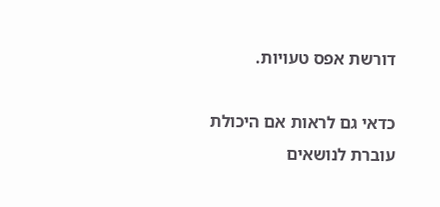דורשת אפס טעויות.

כדאי גם לראות אם היכולת עוברת לנושאים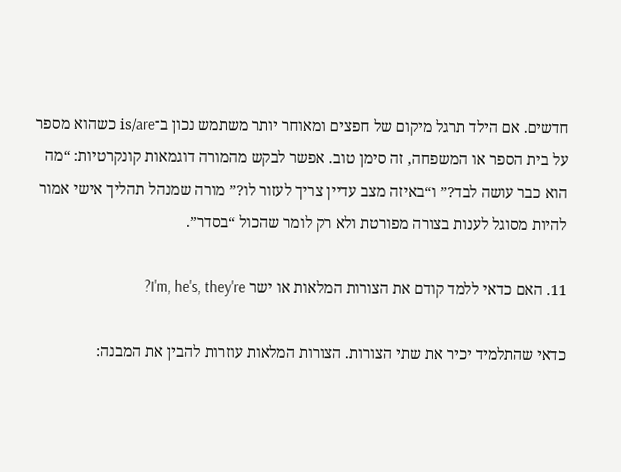חדשים. אם הילד תרגל מיקום של חפצים ומאוחר יותר משתמש נכון ב־is/are כשהוא מספר על בית הספר או המשפחה, זה סימן טוב. אפשר לבקש מהמורה דוגמאות קונקרטיות: “מה הוא כבר עושה לבד?” ו“באיזה מצב עדיין צריך לעזור לו?” מורה שמנהל תהליך אישי אמור להיות מסוגל לענות בצורה מפורטת ולא רק לומר שהכול “בסדר”.

11. האם כדאי ללמד קודם את הצורות המלאות או ישר I'm, he's, they're?

כדאי שהתלמיד יכיר את שתי הצורות. הצורות המלאות עוזרות להבין את המבנה: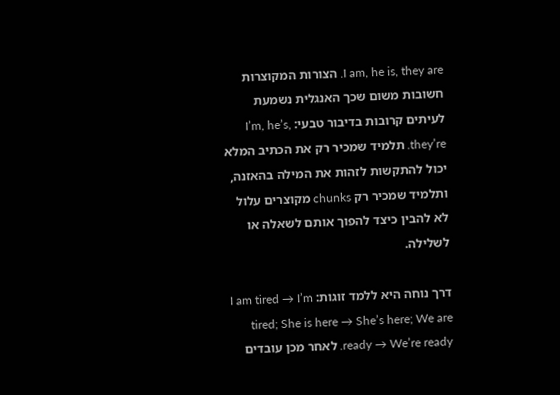I am, he is, they are. הצורות המקוצרות חשובות משום שכך האנגלית נשמעת לעיתים קרובות בדיבור טבעי: I’m, he’s, they’re. תלמיד שמכיר רק את הכתיב המלא יכול להתקשות לזהות את המילה בהאזנה, ותלמיד שמכיר רק chunks מקוצרים עלול לא להבין כיצד להפוך אותם לשאלה או לשלילה.

דרך נוחה היא ללמד זוגות: I am tired → I’m tired; She is here → She’s here; We are ready → We’re ready. לאחר מכן עובדים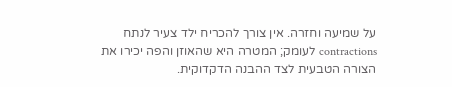על שמיעה וחזרה. אין צורך להכריח ילד צעיר לנתח contractions לעומק; המטרה היא שהאוזן והפה יכירו את הצורה הטבעית לצד ההבנה הדקדוקית.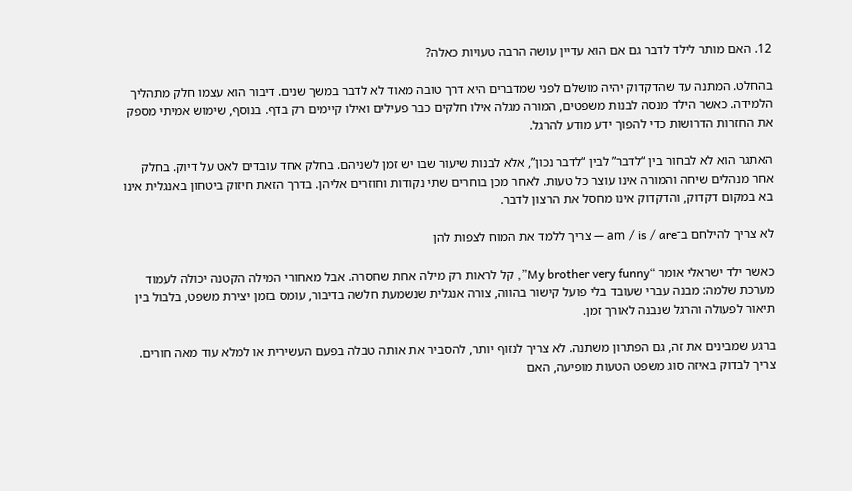12. האם מותר לילד לדבר גם אם הוא עדיין עושה הרבה טעויות כאלה?

בהחלט. המתנה עד שהדקדוק יהיה מושלם לפני שמדברים היא דרך טובה מאוד לא לדבר במשך שנים. דיבור הוא עצמו חלק מתהליך הלמידה. כאשר הילד מנסה לבנות משפטים, המורה מגלה אילו חלקים כבר פעילים ואילו קיימים רק בדף. בנוסף, שימוש אמיתי מספק את החזרות הדרושות כדי להפוך ידע מודע להרגל.

האתגר הוא לא לבחור בין “לדבר” לבין “לדבר נכון”, אלא לבנות שיעור שבו יש זמן לשניהם. בחלק אחד עובדים לאט על דיוק. בחלק אחר מנהלים שיחה והמורה אינו עוצר כל טעות. לאחר מכן בוחרים שתי נקודות וחוזרים אליהן. בדרך הזאת חיזוק ביטחון באנגלית אינו בא במקום דקדוק, והדקדוק אינו מחסל את הרצון לדבר.

לא צריך להילחם ב־am / is / are — צריך ללמד את המוח לצפות להן

כאשר ילד ישראלי אומר “My brother very funny”, קל לראות רק מילה אחת שחסרה. אבל מאחורי המילה הקטנה יכולה לעמוד מערכת שלמה: מבנה עברי שעובד בלי פועל קישור בהווה, צורה אנגלית שנשמעת חלשה בדיבור, עומס בזמן יצירת משפט, בלבול בין תיאור לפעולה והרגל שנבנה לאורך זמן.

ברגע שמבינים את זה, גם הפתרון משתנה. לא צריך לנזוף יותר, להסביר את אותה טבלה בפעם העשירית או למלא עוד מאה חורים. צריך לבדוק באיזה סוג משפט הטעות מופיעה, האם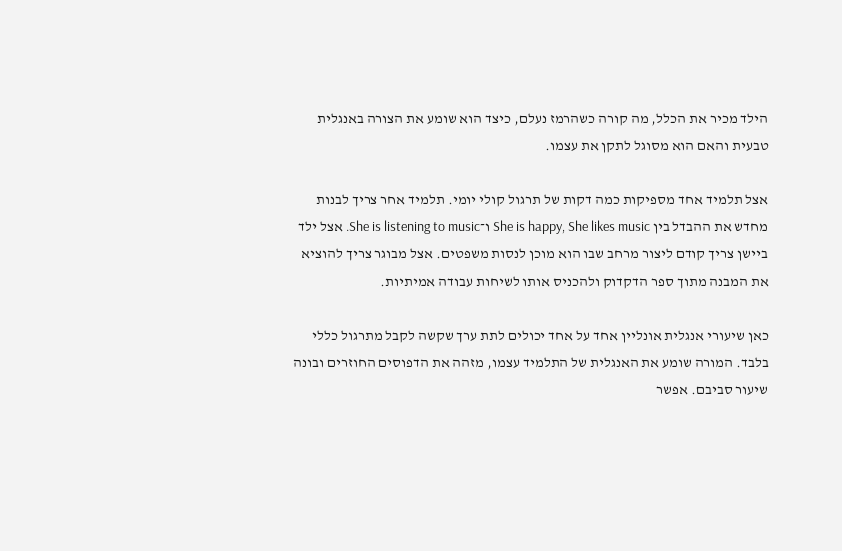הילד מכיר את הכלל, מה קורה כשהרמז נעלם, כיצד הוא שומע את הצורה באנגלית טבעית והאם הוא מסוגל לתקן את עצמו.

אצל תלמיד אחד מספיקות כמה דקות של תרגול קולי יומי. תלמיד אחר צריך לבנות מחדש את ההבדל בין She is happy, She likes music ו־She is listening to music. אצל ילד ביישן צריך קודם ליצור מרחב שבו הוא מוכן לנסות משפטים. אצל מבוגר צריך להוציא את המבנה מתוך ספר הדקדוק ולהכניס אותו לשיחות עבודה אמיתיות.

כאן שיעורי אנגלית אונליין אחד על אחד יכולים לתת ערך שקשה לקבל מתרגול כללי בלבד. המורה שומע את האנגלית של התלמיד עצמו, מזהה את הדפוסים החוזרים ובונה שיעור סביבם. אפשר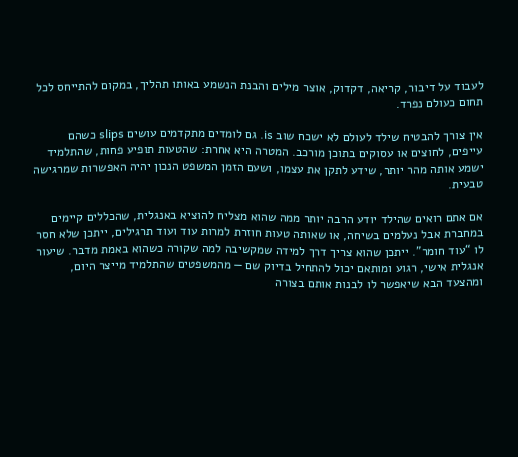לעבוד על דיבור, קריאה, דקדוק, אוצר מילים והבנת הנשמע באותו תהליך, במקום להתייחס לכל תחום כעולם נפרד.

אין צורך להבטיח שילד לעולם לא ישכח שוב is. גם לומדים מתקדמים עושים slips כשהם עייפים, לחוצים או עסוקים בתוכן מורכב. המטרה היא אחרת: שהטעות תופיע פחות, שהתלמיד ישמע אותה מהר יותר, שידע לתקן את עצמו, ושעם הזמן המשפט הנכון יהיה האפשרות שמרגישה טבעית.

אם אתם רואים שהילד יודע הרבה יותר ממה שהוא מצליח להוציא באנגלית, שהכללים קיימים במחברת אבל נעלמים בשיחה, או שאותה טעות חוזרת למרות עוד ועוד תרגילים, ייתכן שלא חסר לו “עוד חומר”. ייתכן שהוא צריך דרך למידה שמקשיבה למה שקורה כשהוא באמת מדבר. שיעור אנגלית אישי, רגוע ומותאם יכול להתחיל בדיוק שם — מהמשפטים שהתלמיד מייצר היום, ומהצעד הבא שיאפשר לו לבנות אותם בצורה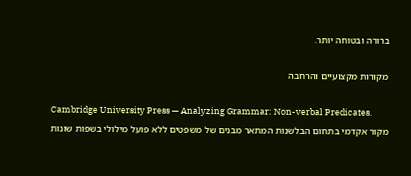ברורה ובטוחה יותר.

מקורות מקצועיים והרחבה

Cambridge University Press — Analyzing Grammar: Non-verbal Predicates.
מקור אקדמי בתחום הבלשנות המתאר מבנים של משפטים ללא פועל מילולי בשפות שונות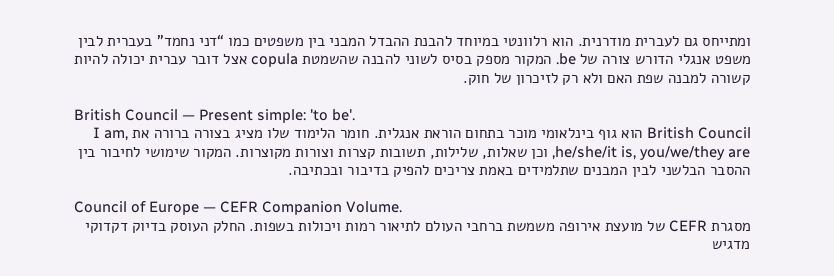ומתייחס גם לעברית מודרנית. הוא רלוונטי במיוחד להבנת ההבדל המבני בין משפטים כמו “דני נחמד” בעברית לבין משפט אנגלי הדורש צורה של be. המקור מספק בסיס לשוני להבנה שהשמטת copula אצל דובר עברית יכולה להיות קשורה למבנה שפת האם ולא רק לזיכרון של חוק.

British Council — Present simple: 'to be'.
British Council הוא גוף בינלאומי מוכר בתחום הוראת אנגלית. חומר הלימוד שלו מציג בצורה ברורה את I am, he/she/it is, you/we/they are, וכן שאלות, שלילות, תשובות קצרות וצורות מקוצרות. המקור שימושי לחיבור בין ההסבר הבלשני לבין המבנים שתלמידים באמת צריכים להפיק בדיבור ובכתיבה.

Council of Europe — CEFR Companion Volume.
מסגרת CEFR של מועצת אירופה משמשת ברחבי העולם לתיאור רמות ויכולות בשפות. החלק העוסק בדיוק דקדוקי מדגיש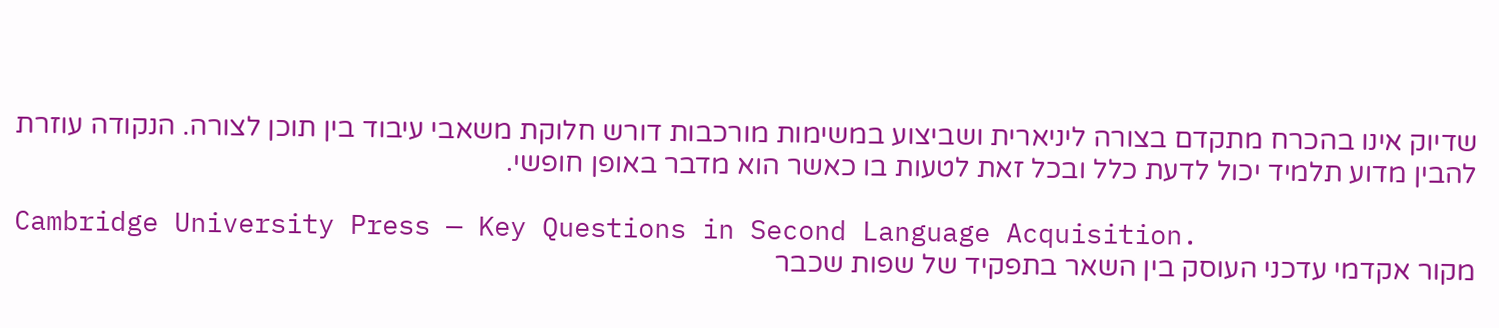שדיוק אינו בהכרח מתקדם בצורה ליניארית ושביצוע במשימות מורכבות דורש חלוקת משאבי עיבוד בין תוכן לצורה. הנקודה עוזרת להבין מדוע תלמיד יכול לדעת כלל ובכל זאת לטעות בו כאשר הוא מדבר באופן חופשי.

Cambridge University Press — Key Questions in Second Language Acquisition.
מקור אקדמי עדכני העוסק בין השאר בתפקיד של שפות שכבר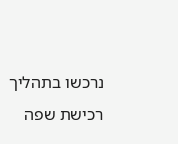נרכשו בתהליך רכישת שפה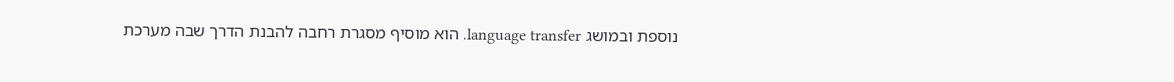נוספת ובמושג language transfer. הוא מוסיף מסגרת רחבה להבנת הדרך שבה מערכת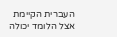העברית הקיימת אצל הלומד יכולה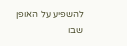להשפיע על האופן שבו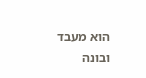הוא מעבד ובונה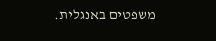משפטים באנגלית.